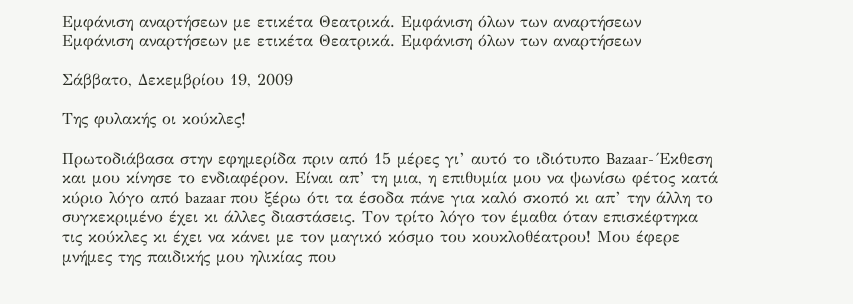Εμφάνιση αναρτήσεων με ετικέτα Θεατρικά. Εμφάνιση όλων των αναρτήσεων
Εμφάνιση αναρτήσεων με ετικέτα Θεατρικά. Εμφάνιση όλων των αναρτήσεων

Σάββατο, Δεκεμβρίου 19, 2009

Της φυλακής οι κούκλες!

Πρωτοδιάβασα στην εφημερίδα πριν από 15 μέρες γι’ αυτό το ιδιότυπο Bazaar- Έκθεση και μου κίνησε το ενδιαφέρον. Είναι απ’ τη μια, η επιθυμία μου να ψωνίσω φέτος κατά κύριο λόγο από bazaar που ξέρω ότι τα έσοδα πάνε για καλό σκοπό κι απ’ την άλλη το συγκεκριμένο έχει κι άλλες διαστάσεις. Τον τρίτο λόγο τον έμαθα όταν επισκέφτηκα τις κούκλες κι έχει να κάνει με τον μαγικό κόσμο του κουκλοθέατρου! Μου έφερε μνήμες της παιδικής μου ηλικίας που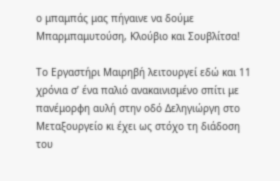ο μπαμπάς μας πήγαινε να δούμε Μπαρμπαμυτούση, Κλούβιο και Σουβλίτσα!

Το Εργαστήρι Μαιρηβή λειτουργεί εδώ και 11 χρόνια σ’ ένα παλιό ανακαινισμένο σπίτι με πανέμορφη αυλή στην οδό Δεληγιώργη στο Μεταξουργείο κι έχει ως στόχο τη διάδοση του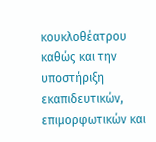κουκλοθέατρου καθώς και την υποστήριξη εκαπιδευτικών, επιμορφωτικών και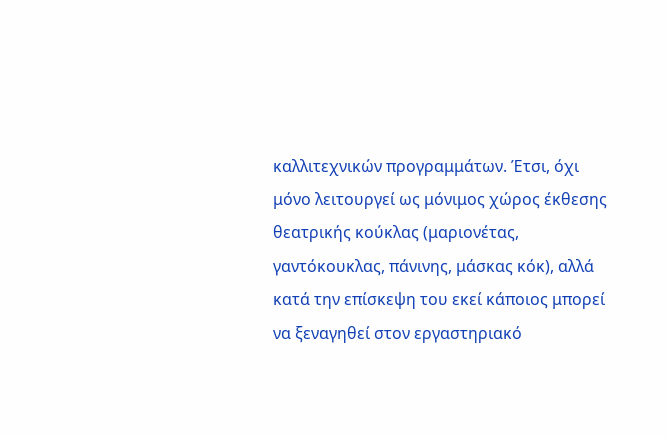καλλιτεχνικών προγραμμάτων. Έτσι, όχι μόνο λειτουργεί ως μόνιμος χώρος έκθεσης θεατρικής κούκλας (μαριονέτας, γαντόκουκλας, πάνινης, μάσκας κόκ), αλλά κατά την επίσκεψη του εκεί κάποιος μπορεί να ξεναγηθεί στον εργαστηριακό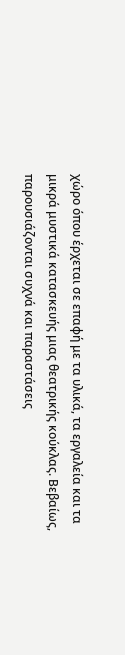χώρο όπου έρχεται σε επαφή με τα υλικά, τα εργαλεία και τα μικρά μυστικά κατασκευής μιας θεατρικής κούκλας. Βεβαίως, παρουσιάζονται συχνά και παραστάσεις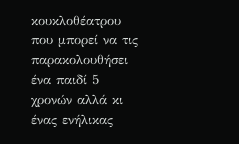κουκλοθέατρου που μπορεί να τις παρακολουθήσει ένα παιδί 5 χρονών αλλά κι ένας ενήλικας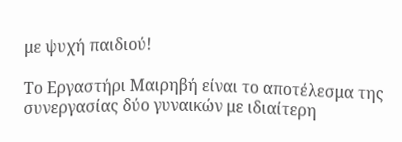με ψυχή παιδιού!

Το Εργαστήρι Μαιρηβή είναι το αποτέλεσμα της συνεργασίας δύο γυναικών με ιδιαίτερη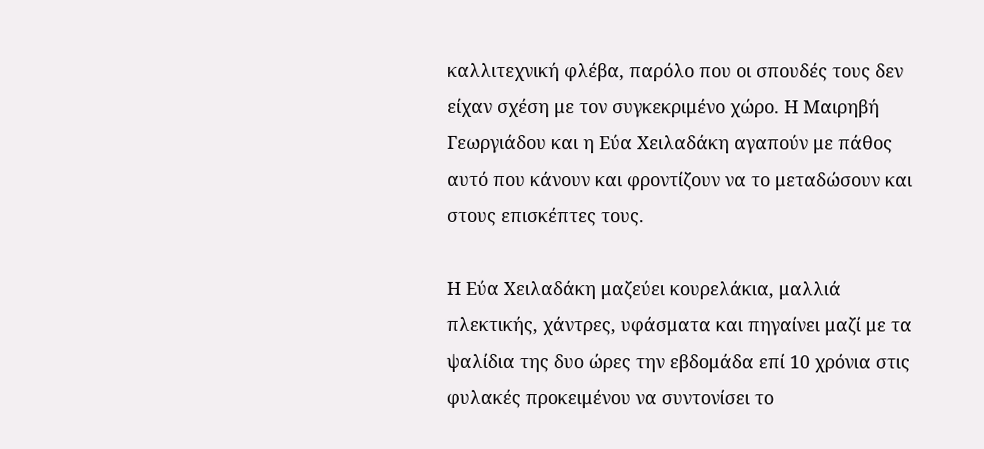καλλιτεχνική φλέβα, παρόλο που οι σπουδές τους δεν είχαν σχέση με τον συγκεκριμένο χώρο. Η Μαιρηβή Γεωργιάδου και η Εύα Χειλαδάκη αγαπούν με πάθος αυτό που κάνουν και φροντίζουν να το μεταδώσουν και στους επισκέπτες τους.

Η Εύα Χειλαδάκη μαζεύει κουρελάκια, μαλλιά πλεκτικής, χάντρες, υφάσματα και πηγαίνει μαζί με τα ψαλίδια της δυο ώρες την εβδομάδα επί 10 χρόνια στις φυλακές προκειμένου να συντονίσει το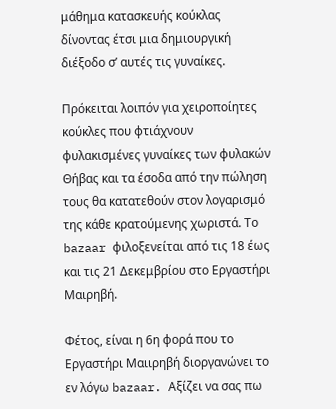μάθημα κατασκευής κούκλας δίνοντας έτσι μια δημιουργική διέξοδο σ’ αυτές τις γυναίκες.

Πρόκειται λοιπόν για χειροποίητες κούκλες που φτιάχνουν φυλακισμένες γυναίκες των φυλακών Θήβας και τα έσοδα από την πώληση τους θα κατατεθούν στον λογαρισμό της κάθε κρατούμενης χωριστά. Το bazaar φιλοξενείται από τις 18 έως και τις 21 Δεκεμβρίου στο Εργαστήρι Μαιρηβή.

Φέτος, είναι η 6η φορά που το Εργαστήρι Μαιιρηβή διοργανώνει το εν λόγω bazaar. Αξίζει να σας πω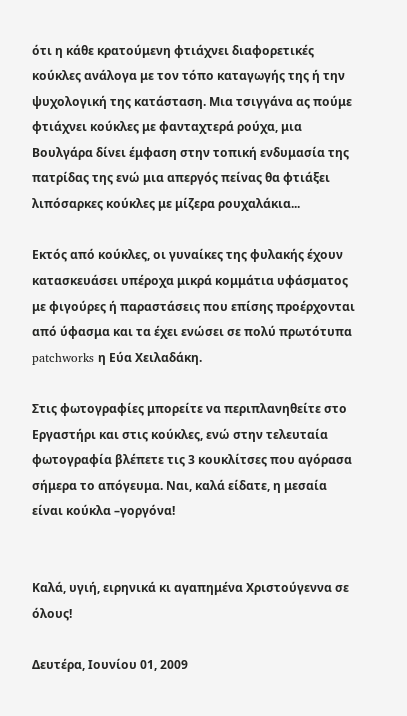ότι η κάθε κρατούμενη φτιάχνει διαφορετικές κούκλες ανάλογα με τον τόπο καταγωγής της ή την ψυχολογική της κατάσταση. Μια τσιγγάνα ας πούμε φτιάχνει κούκλες με φανταχτερά ρούχα, μια Βουλγάρα δίνει έμφαση στην τοπική ενδυμασία της πατρίδας της ενώ μια απεργός πείνας θα φτιάξει λιπόσαρκες κούκλες με μίζερα ρουχαλάκια...

Εκτός από κούκλες, οι γυναίκες της φυλακής έχουν κατασκευάσει υπέροχα μικρά κομμάτια υφάσματος με φιγούρες ή παραστάσεις που επίσης προέρχονται από ύφασμα και τα έχει ενώσει σε πολύ πρωτότυπα patchworks η Εύα Χειλαδάκη.

Στις φωτογραφίες μπορείτε να περιπλανηθείτε στο Εργαστήρι και στις κούκλες, ενώ στην τελευταία φωτογραφία βλέπετε τις 3 κουκλίτσες που αγόρασα σήμερα το απόγευμα. Ναι, καλά είδατε, η μεσαία είναι κούκλα –γοργόνα!


Καλά, υγιή, ειρηνικά κι αγαπημένα Χριστούγεννα σε όλους!

Δευτέρα, Ιουνίου 01, 2009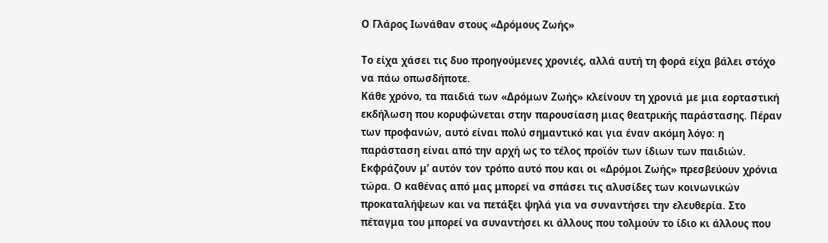Ο Γλάρος Ιωνάθαν στους «Δρόμους Ζωής»

Το είχα χάσει τις δυο προηγούμενες χρονιές, αλλά αυτή τη φορά είχα βάλει στόχο να πάω οπωσδήποτε.
Κάθε χρόνο, τα παιδιά των «Δρόμων Ζωής» κλείνουν τη χρονιά με μια εορταστική εκδήλωση που κορυφώνεται στην παρουσίαση μιας θεατρικής παράστασης. Πέραν των προφανών, αυτό είναι πολύ σημαντικό και για έναν ακόμη λόγο: η παράσταση είναι από την αρχή ως το τέλος προϊόν των ίδιων των παιδιών. Εκφράζουν μ’ αυτόν τον τρόπο αυτό που και οι «Δρόμοι Ζωής» πρεσβεύουν χρόνια τώρα. Ο καθένας από μας μπορεί να σπάσει τις αλυσίδες των κοινωνικών προκαταλήψεων και να πετάξει ψηλά για να συναντήσει την ελευθερία. Στο πέταγμα του μπορεί να συναντήσει κι άλλους που τολμούν το ίδιο κι άλλους που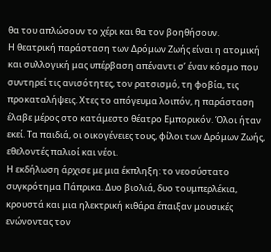θα του απλώσουν το χέρι και θα τον βοηθήσουν.
Η θεατρική παράσταση των Δρόμων Ζωής είναι η ατομική και συλλογική μας υπέρβαση απέναντι σ’ έναν κόσμο που συντηρεί τις ανισότητες, τον ρατσισμό, τη φοβία, τις προκαταλήψεις. Χτες το απόγευμα λοιπόν, η παράσταση έλαβε μέρος στο κατάμεστο θέατρο Εμπορικόν. Όλοι ήταν εκεί. Τα παιδιά, οι οικογένειες τους, φίλοι των Δρόμων Ζωής, εθελοντές παλιοί και νέοι.
Η εκδήλωση άρχισε με μια έκπληξη: το νεοσύστατο συγκρότημα Πάπρικα. Δυο βιολιά, δυο τουμπερλέκια, κρουστά και μια ηλεκτρική κιθάρα έπαιξαν μουσικές ενώνοντας τον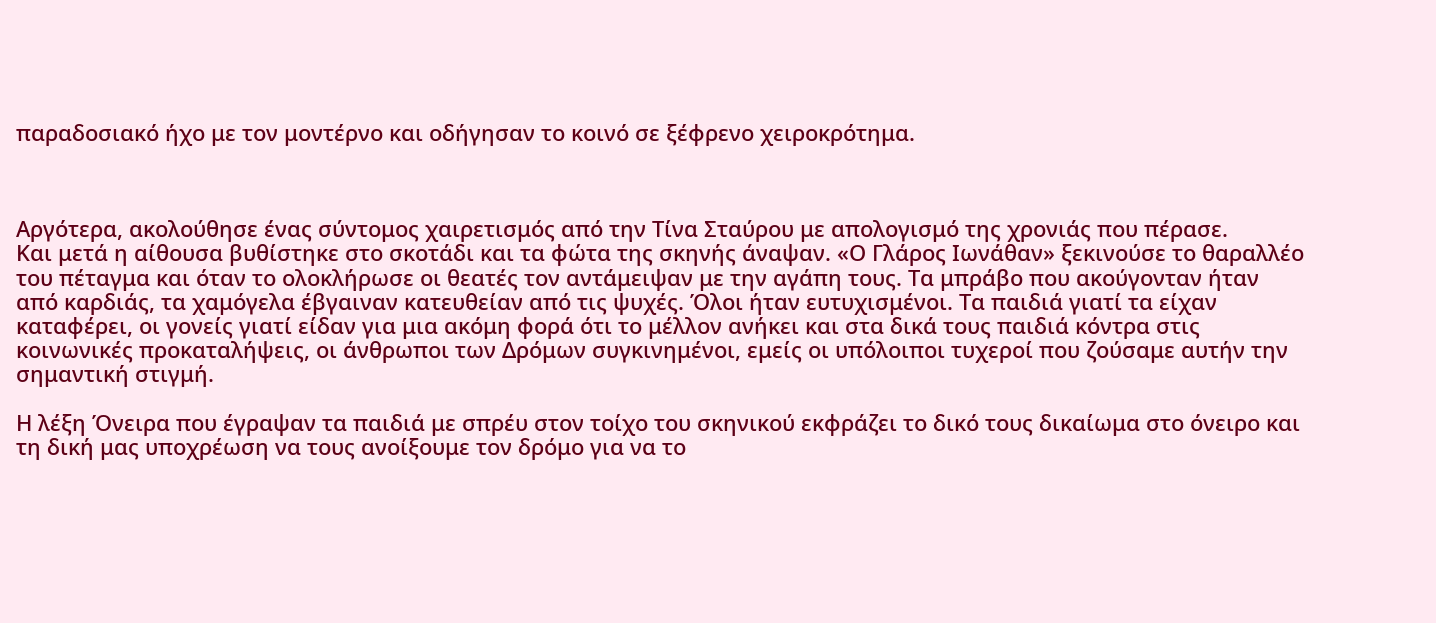παραδοσιακό ήχο με τον μοντέρνο και οδήγησαν το κοινό σε ξέφρενο χειροκρότημα.



Αργότερα, ακολούθησε ένας σύντομος χαιρετισμός από την Τίνα Σταύρου με απολογισμό της χρονιάς που πέρασε.
Και μετά η αίθουσα βυθίστηκε στο σκοτάδι και τα φώτα της σκηνής άναψαν. «Ο Γλάρος Ιωνάθαν» ξεκινούσε το θαραλλέο του πέταγμα και όταν το ολοκλήρωσε οι θεατές τον αντάμειψαν με την αγάπη τους. Τα μπράβο που ακούγονταν ήταν από καρδιάς, τα χαμόγελα έβγαιναν κατευθείαν από τις ψυχές. Όλοι ήταν ευτυχισμένοι. Τα παιδιά γιατί τα είχαν καταφέρει, οι γονείς γιατί είδαν για μια ακόμη φορά ότι το μέλλον ανήκει και στα δικά τους παιδιά κόντρα στις κοινωνικές προκαταλήψεις, οι άνθρωποι των Δρόμων συγκινημένοι, εμείς οι υπόλοιποι τυχεροί που ζούσαμε αυτήν την σημαντική στιγμή.

Η λέξη Όνειρα που έγραψαν τα παιδιά με σπρέυ στον τοίχο του σκηνικού εκφράζει το δικό τους δικαίωμα στο όνειρο και τη δική μας υποχρέωση να τους ανοίξουμε τον δρόμο για να το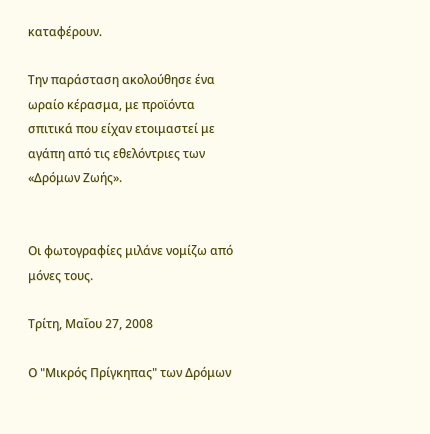καταφέρουν.

Την παράσταση ακολούθησε ένα ωραίο κέρασμα, με προϊόντα σπιτικά που είχαν ετοιμαστεί με αγάπη από τις εθελόντριες των «Δρόμων Ζωής».


Οι φωτογραφίες μιλάνε νομίζω από μόνες τους.

Τρίτη, Μαΐου 27, 2008

Ο "Μικρός Πρίγκηπας" των Δρόμων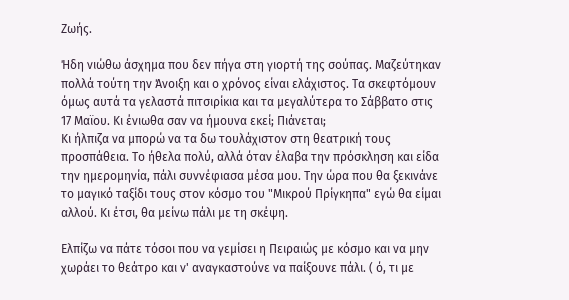Ζωής.

Ήδη νιώθω άσχημα που δεν πήγα στη γιορτή της σούπας. Μαζεύτηκαν πολλά τούτη την Άνοιξη και ο χρόνος είναι ελάχιστος. Τα σκεφτόμουν όμως αυτά τα γελαστά πιτσιρίκια και τα μεγαλύτερα το Σάββατο στις 17 Μαϊου. Κι ένιωθα σαν να ήμουνα εκεί; Πιάνεται;
Κι ήλπιζα να μπορώ να τα δω τουλάχιστον στη θεατρική τους προσπάθεια. Το ήθελα πολύ, αλλά όταν έλαβα την πρόσκληση και είδα την ημερομηνία, πάλι συννέφιασα μέσα μου. Την ώρα που θα ξεκινάνε το μαγικό ταξίδι τους στον κόσμο του "Μικρού Πρίγκηπα" εγώ θα είμαι αλλού. Κι έτσι, θα μείνω πάλι με τη σκέψη.

Ελπίζω να πάτε τόσοι που να γεμίσει η Πειραιώς με κόσμο και να μην χωράει το θεάτρο και ν' αναγκαστούνε να παίξουνε πάλι. ( ό, τι με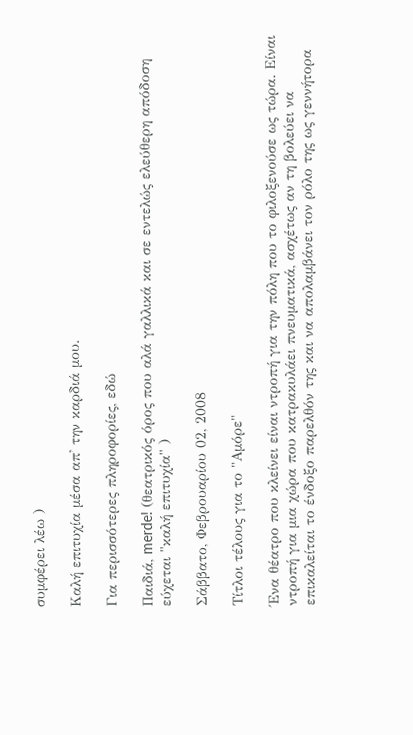συμφέρει λέω )

Καλή επιτυχία μέσα απ' την καρδιά μου.

Για περισσότερες πληροφορίες, εδώ

Παιδιά, merde! (θεατρικός όρος που αλά γαλλικά και σε εντελώς ελεύθερη απόδοση εύχεται "καλή επιτυχία" )

Σάββατο, Φεβρουαρίου 02, 2008

Τίτλοι τέλους για το "Αμόρε"

Ένα θέατρο που κλείνει είναι ντροπή για την πόλη που το φιλοξενούσε ως τώρα. Είναι ντροπή για μια χώρα που κατρακυλάει πνευματικά, ασχέτως αν τη βολεύει να επικαλείται το ένδοξο παρελθόν της και να απολαμβάνει τον ρόλο της ως γεννήτορα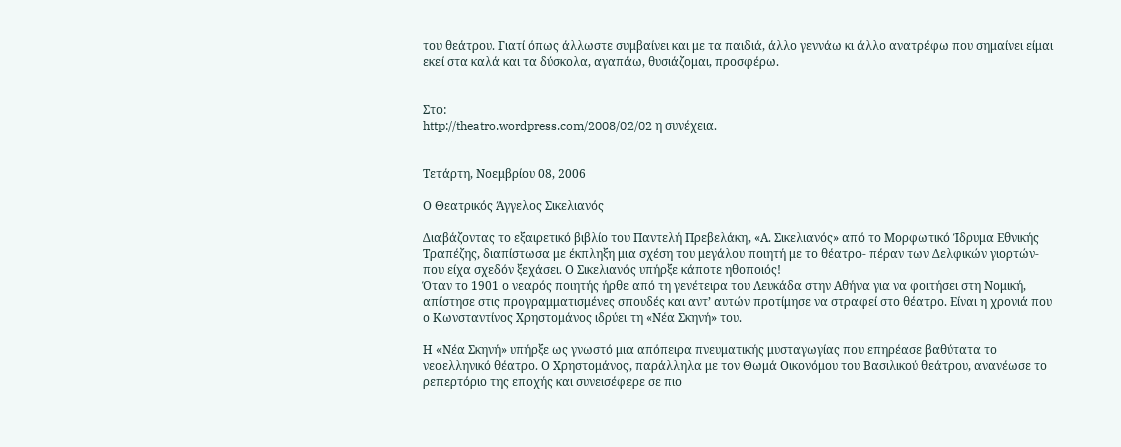του θεάτρου. Γιατί όπως άλλωστε συμβαίνει και με τα παιδιά, άλλο γεννάω κι άλλο ανατρέφω που σημαίνει είμαι εκεί στα καλά και τα δύσκολα, αγαπάω, θυσιάζομαι, προσφέρω.


Στο:
http://theatro.wordpress.com/2008/02/02 η συνέχεια.


Τετάρτη, Νοεμβρίου 08, 2006

Ο Θεατρικός Άγγελος Σικελιανός

Διαβάζοντας το εξαιρετικό βιβλίο του Παντελή Πρεβελάκη, «Α. Σικελιανός» από το Μορφωτικό Ίδρυμα Εθνικής Τραπέζης, διαπίστωσα με έκπληξη μια σχέση του μεγάλου ποιητή με το θέατρο- πέραν των Δελφικών γιορτών- που είχα σχεδόν ξεχάσει. Ο Σικελιανός υπήρξε κάποτε ηθοποιός!
Όταν το 1901 ο νεαρός ποιητής ήρθε από τη γενέτειρα του Λευκάδα στην Αθήνα για να φοιτήσει στη Νομική, απίστησε στις προγραμματισμένες σπουδές και αντ’ αυτών προτίμησε να στραφεί στο θέατρο. Είναι η χρονιά που ο Κωνσταντίνος Χρηστομάνος ιδρύει τη «Νέα Σκηνή» του.

Η «Νέα Σκηνή» υπήρξε ως γνωστό μια απόπειρα πνευματικής μυσταγωγίας που επηρέασε βαθύτατα το νεοελληνικό θέατρο. Ο Χρηστομάνος, παράλληλα με τον Θωμά Οικονόμου του Βασιλικού θεάτρου, ανανέωσε το ρεπερτόριο της εποχής και συνεισέφερε σε πιο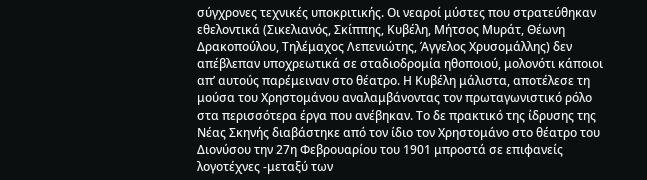σύγχρονες τεχνικές υποκριτικής. Οι νεαροί μύστες που στρατεύθηκαν εθελοντικά (Σικελιανός, Σκίππης, Κυβέλη, Μήτσος Μυράτ, Θέωνη Δρακοπούλου, Τηλέμαχος Λεπενιώτης, Άγγελος Χρυσομάλλης) δεν απέβλεπαν υποχρεωτικά σε σταδιοδρομία ηθοποιού, μολονότι κάποιοι απ’ αυτούς παρέμειναν στο θέατρο. Η Κυβέλη μάλιστα, αποτέλεσε τη μούσα του Χρηστομάνου αναλαμβάνοντας τον πρωταγωνιστικό ρόλο στα περισσότερα έργα που ανέβηκαν. Το δε πρακτικό της ίδρυσης της Νέας Σκηνής διαβάστηκε από τον ίδιο τον Χρηστομάνο στο θέατρο του Διονύσου την 27η Φεβρουαρίου του 1901 μπροστά σε επιφανείς λογοτέχνες -μεταξύ των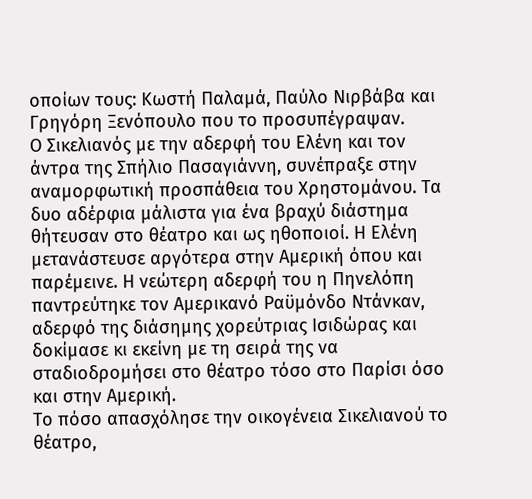οποίων τους: Κωστή Παλαμά, Παύλο Νιρβάβα και Γρηγόρη Ξενόπουλο που το προσυπέγραψαν.
Ο Σικελιανός με την αδερφή του Ελένη και τον άντρα της Σπήλιο Πασαγιάννη, συνέπραξε στην αναμορφωτική προσπάθεια του Χρηστομάνου. Τα δυο αδέρφια μάλιστα για ένα βραχύ διάστημα θήτευσαν στο θέατρο και ως ηθοποιοί. Η Ελένη μετανάστευσε αργότερα στην Αμερική όπου και παρέμεινε. Η νεώτερη αδερφή του η Πηνελόπη παντρεύτηκε τον Αμερικανό Ραϋμόνδο Ντάνκαν, αδερφό της διάσημης χορεύτριας Ισιδώρας και δοκίμασε κι εκείνη με τη σειρά της να σταδιοδρομήσει στο θέατρο τόσο στο Παρίσι όσο και στην Αμερική.
Το πόσο απασχόλησε την οικογένεια Σικελιανού το θέατρο,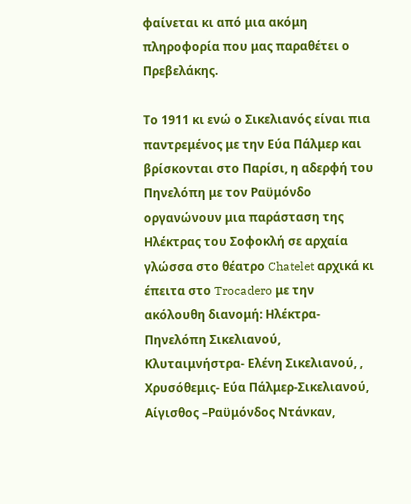φαίνεται κι από μια ακόμη πληροφορία που μας παραθέτει ο Πρεβελάκης.

Το 1911 κι ενώ ο Σικελιανός είναι πια παντρεμένος με την Εύα Πάλμερ και βρίσκονται στο Παρίσι, η αδερφή του Πηνελόπη με τον Ραϋμόνδο οργανώνουν μια παράσταση της Ηλέκτρας του Σοφοκλή σε αρχαία γλώσσα στο θέατρο Chatelet αρχικά κι έπειτα στο Trocadero με την ακόλουθη διανομή: Ηλέκτρα- Πηνελόπη Σικελιανού, Κλυταιμνήστρα- Ελένη Σικελιανού, , Χρυσόθεμις- Εύα Πάλμερ-Σικελιανού, Αίγισθος –Ραϋμόνδος Ντάνκαν,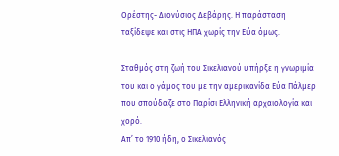Ορέστης- Διονύσιος Δεβάρης. Η παράσταση ταξίδεψε και στις ΗΠΑ χωρίς την Εύα όμως.

Σταθμός στη ζωή του Σικελιανού υπήρξε η γνωριμία του και ο γάμος του με την αμερικανίδα Εύα Πάλμερ που σπούδαζε στο Παρίσι Ελληνική αρχαιολογία και χορό.
Απ’ το 1910 ήδη, ο Σικελιανός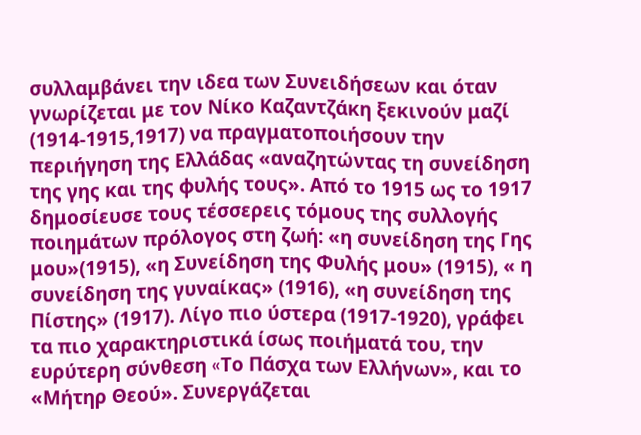συλλαμβάνει την ιδεα των Συνειδήσεων και όταν γνωρίζεται με τον Νίκο Kαζαντζάκη ξεκινούν μαζί (1914-1915,1917) να πραγματοποιήσουν την περιήγηση της Ελλάδας «αναζητώντας τη συνείδηση της γης και της φυλής τους». Από το 1915 ως το 1917 δημοσίευσε τους τέσσερεις τόμους της συλλογής ποιημάτων πρόλογος στη ζωή: «η συνείδηση της Γης μου»(1915), «η Συνείδηση της Φυλής μου» (1915), « η συνείδηση της γυναίκας» (1916), «η συνείδηση της Πίστης» (1917). Λίγο πιο ύστερα (1917-1920), γράφει τα πιο χαρακτηριστικά ίσως ποιήματά του, την ευρύτερη σύνθεση «Tο Πάσχα των Ελλήνων», και το «Μήτηρ Θεού». Συνεργάζεται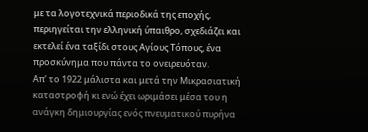με τα λογοτεχνικά περιοδικά της εποχής, περιηγείται την ελληνική ύπαιθρο, σχεδιάζει και εκτελεί ένα ταξίδι στους Αγίους Τόπους, ένα προσκύνημα που πάντα το ονειρευόταν.
Απ’ το 1922 μάλιστα και μετά την Μικρασιατική καταστροφή κι ενώ έχει ωριμάσει μέσα του η ανάγκη δημιουργίας ενός πνευματικού πυρήνα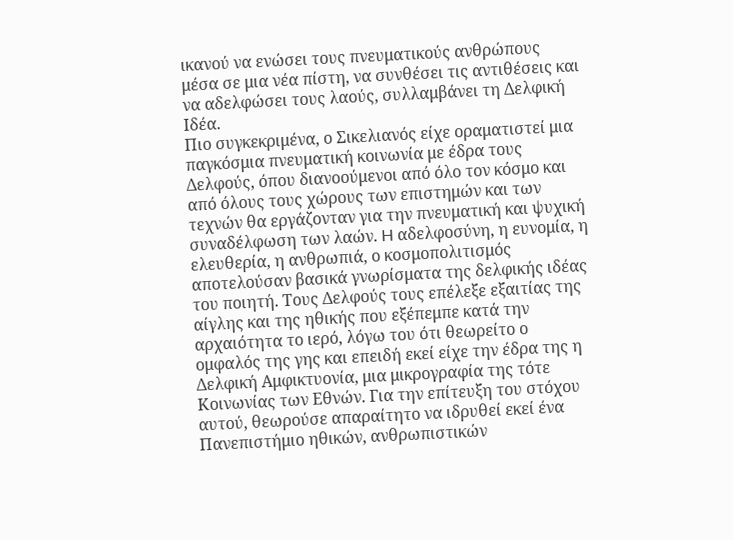ικανού να ενώσει τους πνευματικούς ανθρώπους μέσα σε μια νέα πίστη, να συνθέσει τις αντιθέσεις και να αδελφώσει τους λαούς, συλλαμβάνει τη Δελφική Ιδέα.
Πιο συγκεκριμένα, ο Σικελιανός είχε οραματιστεί μια παγκόσμια πνευματική κοινωνία με έδρα τους Δελφούς, όπου διανοούμενοι από όλο τον κόσμο και από όλους τους χώρους των επιστημών και των τεχνών θα εργάζονταν για την πνευματική και ψυχική συναδέλφωση των λαών. H αδελφοσύνη, η ευνομία, η ελευθερία, η ανθρωπιά, ο κοσμοπολιτισμός αποτελούσαν βασικά γνωρίσματα της δελφικής ιδέας του ποιητή. Τους Δελφούς τους επέλεξε εξαιτίας της αίγλης και της ηθικής που εξέπεμπε κατά την αρχαιότητα το ιερό, λόγω του ότι θεωρείτο ο ομφαλός της γης και επειδή εκεί είχε την έδρα της η Δελφική Αμφικτυονία, μια μικρογραφία της τότε Κοινωνίας των Εθνών. Για την επίτευξη του στόχου αυτού, θεωρούσε απαραίτητο να ιδρυθεί εκεί ένα Πανεπιστήμιο ηθικών, ανθρωπιστικών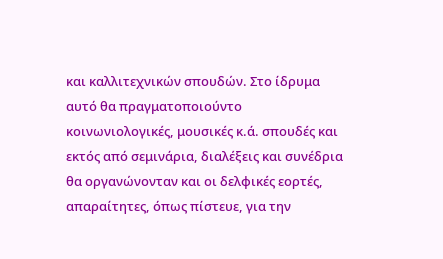και καλλιτεχνικών σπουδών. Στο ίδρυμα αυτό θα πραγματοποιούντο κοινωνιολογικές, μουσικές κ.ά. σπουδές και εκτός από σεμινάρια, διαλέξεις και συνέδρια θα οργανώνονταν και οι δελφικές εορτές, απαραίτητες, όπως πίστευε, για την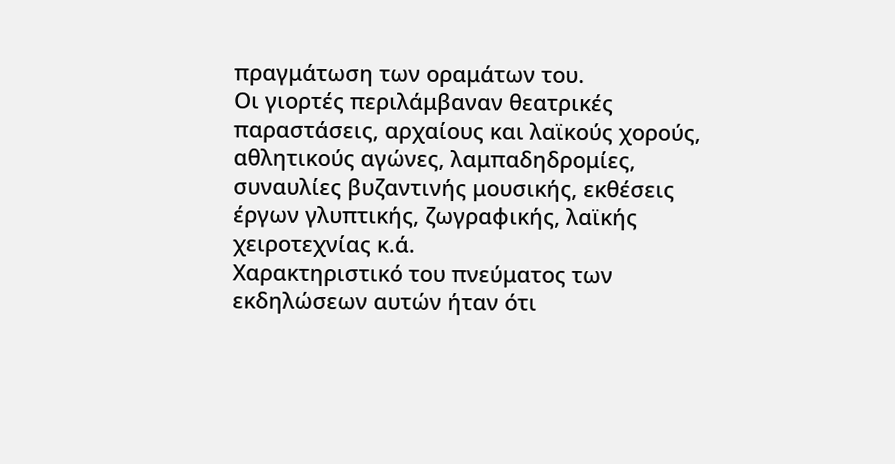πραγμάτωση των οραμάτων του.
Οι γιορτές περιλάμβαναν θεατρικές παραστάσεις, αρχαίους και λαϊκούς χορούς, αθλητικούς αγώνες, λαμπαδηδρομίες, συναυλίες βυζαντινής μουσικής, εκθέσεις έργων γλυπτικής, ζωγραφικής, λαϊκής χειροτεχνίας κ.ά.
Χαρακτηριστικό του πνεύματος των εκδηλώσεων αυτών ήταν ότι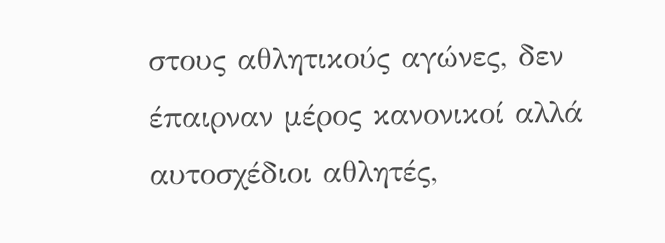στους αθλητικούς αγώνες, δεν έπαιρναν μέρος κανονικοί αλλά αυτοσχέδιοι αθλητές,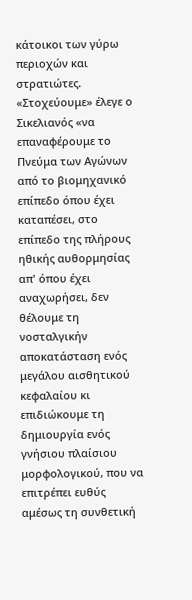κάτοικοι των γύρω περιοχών και στρατιώτες. «Στοχεύουμε» έλεγε ο Σικελιανός «να επαναφέρουμε το Πνεύμα των Αγώνων από το βιομηχανικό επίπεδο όπου έχει καταπέσει, στο επίπεδο της πλήρους ηθικής αυθορμησίας απ' όπου έχει αναχωρήσει, δεν θέλουμε τη νοσταλγικήν αποκατάσταση ενός μεγάλου αισθητικού κεφαλαίου κι επιδιώκουμε τη δημιουργία ενός γνήσιου πλαίσιου μορφολογικού, που να επιτρέπει ευθύς αμέσως τη συνθετική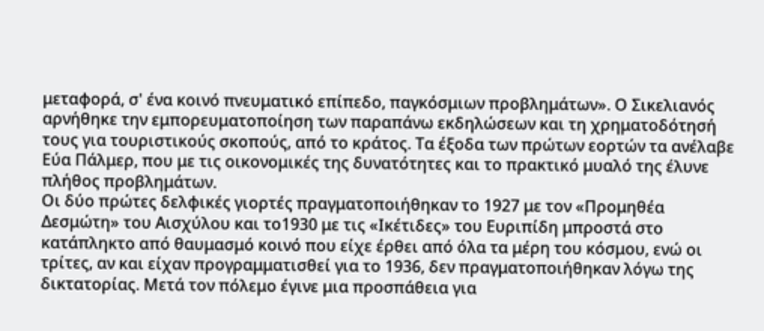μεταφορά, σ' ένα κοινό πνευματικό επίπεδο, παγκόσμιων προβλημάτων». Ο Σικελιανός αρνήθηκε την εμπορευματοποίηση των παραπάνω εκδηλώσεων και τη χρηματοδότησή τους για τουριστικούς σκοπούς, από το κράτος. Τα έξοδα των πρώτων εορτών τα ανέλαβε Εύα Πάλμερ, που με τις οικονομικές της δυνατότητες και το πρακτικό μυαλό της έλυνε πλήθος προβλημάτων.
Οι δύο πρώτες δελφικές γιορτές πραγματοποιήθηκαν το 1927 με τον «Προμηθέα Δεσμώτη» του Αισχύλου και το1930 με τις «Ικέτιδες» του Ευριπίδη μπροστά στο κατάπληκτο από θαυμασμό κοινό που είχε έρθει από όλα τα μέρη του κόσμου, ενώ οι τρίτες, αν και είχαν προγραμματισθεί για το 1936, δεν πραγματοποιήθηκαν λόγω της δικτατορίας. Μετά τον πόλεμο έγινε μια προσπάθεια για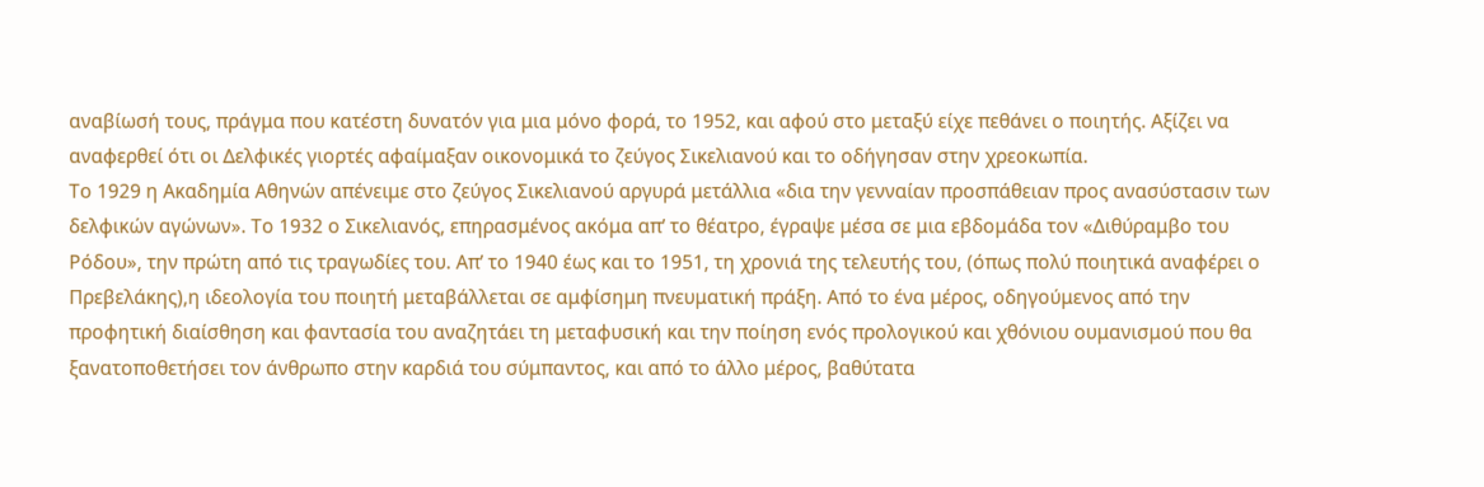αναβίωσή τους, πράγμα που κατέστη δυνατόν για μια μόνο φορά, το 1952, και αφού στο μεταξύ είχε πεθάνει ο ποιητής. Αξίζει να αναφερθεί ότι οι Δελφικές γιορτές αφαίμαξαν οικονομικά το ζεύγος Σικελιανού και το οδήγησαν στην χρεοκωπία.
Tο 1929 η Ακαδημία Αθηνών απένειμε στο ζεύγος Σικελιανού αργυρά μετάλλια «δια την γενναίαν προσπάθειαν προς ανασύστασιν των δελφικών αγώνων». Tο 1932 ο Σικελιανός, επηρασμένος ακόμα απ’ το θέατρο, έγραψε μέσα σε μια εβδομάδα τον «Διθύραμβο του Ρόδου», την πρώτη από τις τραγωδίες του. Απ’ το 1940 έως και το 1951, τη χρονιά της τελευτής του, (όπως πολύ ποιητικά αναφέρει ο Πρεβελάκης),η ιδεολογία του ποιητή μεταβάλλεται σε αμφίσημη πνευματική πράξη. Από το ένα μέρος, οδηγούμενος από την προφητική διαίσθηση και φαντασία του αναζητάει τη μεταφυσική και την ποίηση ενός προλογικού και χθόνιου ουμανισμού που θα ξανατοποθετήσει τον άνθρωπο στην καρδιά του σύμπαντος, και από το άλλο μέρος, βαθύτατα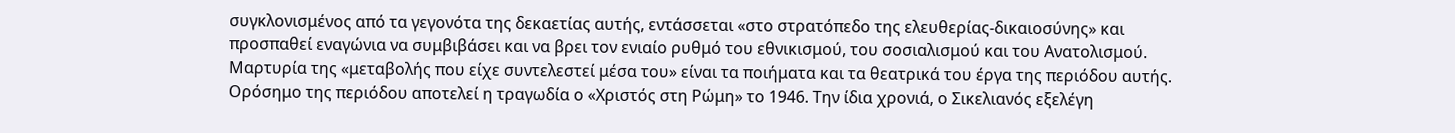συγκλονισμένος από τα γεγονότα της δεκαετίας αυτής, εντάσσεται «στο στρατόπεδο της ελευθερίας-δικαιοσύνης» και προσπαθεί εναγώνια να συμβιβάσει και να βρει τον ενιαίο ρυθμό του εθνικισμού, του σοσιαλισμού και του Ανατολισμού. Μαρτυρία της «μεταβολής που είχε συντελεστεί μέσα του» είναι τα ποιήματα και τα θεατρικά του έργα της περιόδου αυτής. Ορόσημο της περιόδου αποτελεί η τραγωδία ο «Χριστός στη Ρώμη» το 1946. Την ίδια χρονιά, ο Σικελιανός εξελέγη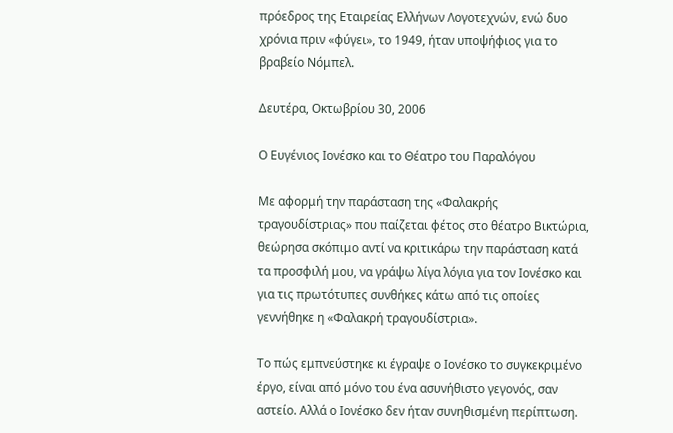πρόεδρος της Εταιρείας Ελλήνων Λογοτεχνών, ενώ δυο χρόνια πριν «φύγει», το 1949, ήταν υποψήφιος για το βραβείο Νόμπελ.

Δευτέρα, Οκτωβρίου 30, 2006

Ο Ευγένιος Ιονέσκο και το Θέατρο του Παραλόγου

Με αφορμή την παράσταση της «Φαλακρής τραγουδίστριας» που παίζεται φέτος στο θέατρο Βικτώρια, θεώρησα σκόπιμο αντί να κριτικάρω την παράσταση κατά τα προσφιλή μου, να γράψω λίγα λόγια για τον Ιονέσκο και για τις πρωτότυπες συνθήκες κάτω από τις οποίες γεννήθηκε η «Φαλακρή τραγουδίστρια».

Το πώς εμπνεύστηκε κι έγραψε ο Ιονέσκο το συγκεκριμένο έργο, είναι από μόνο του ένα ασυνήθιστο γεγονός, σαν αστείο. Αλλά ο Ιονέσκο δεν ήταν συνηθισμένη περίπτωση.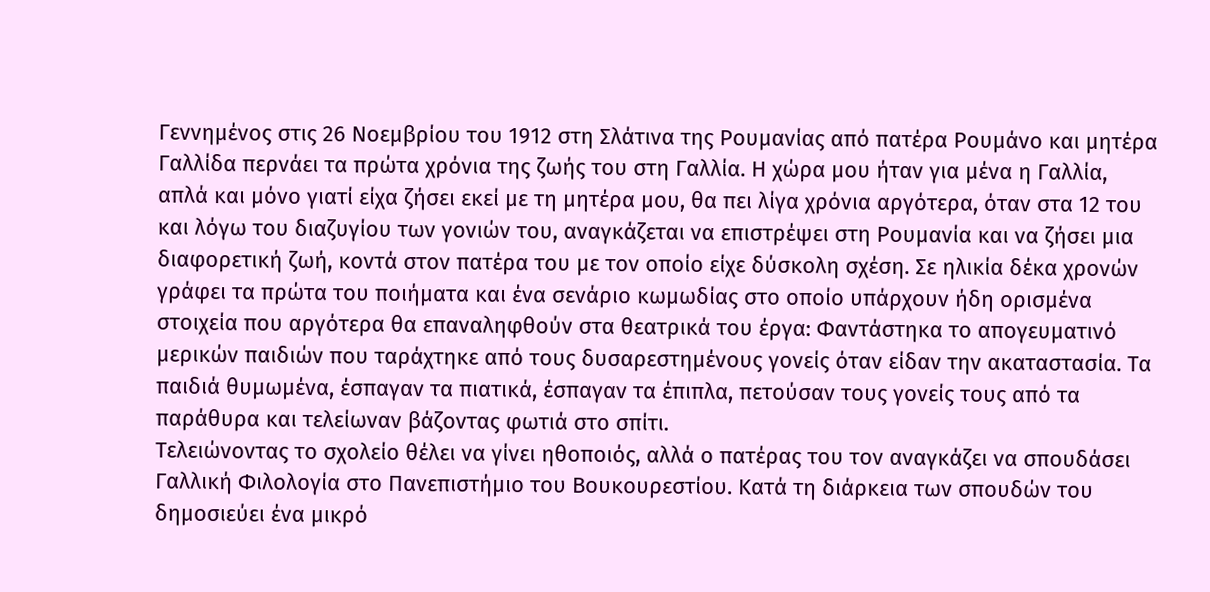Γεννημένος στις 26 Νοεμβρίου του 1912 στη Σλάτινα της Ρουμανίας από πατέρα Ρουμάνο και μητέρα Γαλλίδα περνάει τα πρώτα χρόνια της ζωής του στη Γαλλία. Η χώρα μου ήταν για μένα η Γαλλία, απλά και μόνο γιατί είχα ζήσει εκεί με τη μητέρα μου, θα πει λίγα χρόνια αργότερα, όταν στα 12 του και λόγω του διαζυγίου των γονιών του, αναγκάζεται να επιστρέψει στη Ρουμανία και να ζήσει μια διαφορετική ζωή, κοντά στον πατέρα του με τον οποίο είχε δύσκολη σχέση. Σε ηλικία δέκα χρονών γράφει τα πρώτα του ποιήματα και ένα σενάριο κωμωδίας στο οποίο υπάρχουν ήδη ορισμένα στοιχεία που αργότερα θα επαναληφθούν στα θεατρικά του έργα: Φαντάστηκα το απογευματινό μερικών παιδιών που ταράχτηκε από τους δυσαρεστημένους γονείς όταν είδαν την ακαταστασία. Τα παιδιά θυμωμένα, έσπαγαν τα πιατικά, έσπαγαν τα έπιπλα, πετούσαν τους γονείς τους από τα παράθυρα και τελείωναν βάζοντας φωτιά στο σπίτι.
Τελειώνοντας το σχολείο θέλει να γίνει ηθοποιός, αλλά ο πατέρας του τον αναγκάζει να σπουδάσει Γαλλική Φιλολογία στο Πανεπιστήμιο του Βουκουρεστίου. Κατά τη διάρκεια των σπουδών του δημοσιεύει ένα μικρό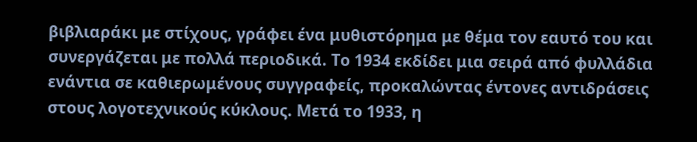βιβλιαράκι με στίχους, γράφει ένα μυθιστόρημα με θέμα τον εαυτό του και συνεργάζεται με πολλά περιοδικά. Το 1934 εκδίδει μια σειρά από φυλλάδια ενάντια σε καθιερωμένους συγγραφείς, προκαλώντας έντονες αντιδράσεις στους λογοτεχνικούς κύκλους. Μετά το 1933, η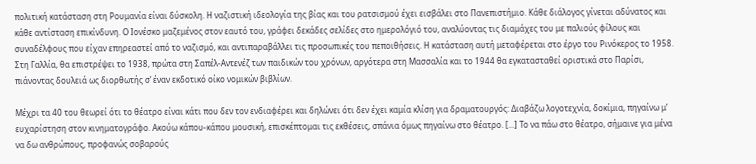πολιτική κατάσταση στη Ρουμανία είναι δύσκολη. Η ναζιστική ιδεολογία της βίας και του ρατσισμού έχει εισβάλει στο Πανεπιστήμιο. Κάθε διάλογος γίνεται αδύνατος και κάθε αντίσταση επικίνδυνη. Ο Ιονέσκο μαζεμένος στον εαυτό του, γράφει δεκάδες σελίδες στο ημερολόγιό του, αναλύοντας τις διαμάχες του με παλιούς φίλους και συναδέλφους που είχαν επηρεαστεί από το ναζισμό, και αντιπαραβάλλει τις προσωπικές του πεποιθήσεις. Η κατάσταση αυτή μεταφέρεται στο έργο του Ρινόκερος το 1958. Στη Γαλλία, θα επιστρέψει το 1938, πρώτα στη Σαπέλ-Αντενέζ των παιδικών του χρόνων, αργότερα στη Μασσαλία και το 1944 θα εγκατασταθεί οριστικά στο Παρίσι, πιάνοντας δουλειά ως διορθωτής σ’ έναν εκδοτικό οίκο νομικών βιβλίων.

Μέχρι τα 40 του θεωρεί ότι το θέατρο είναι κάτι που δεν τον ενδιαφέρει και δηλώνει ότι δεν έχει καμία κλίση για δραματουργός: Διαβάζω λογοτεχνία, δοκίμια, πηγαίνω μ’ ευχαρίστηση στον κινηματογράφο. Ακούω κάπου-κάπου μουσική, επισκέπτομαι τις εκθέσεις, σπάνια όμως πηγαίνω στο θέατρο. [...] Το να πάω στο θέατρο, σήμαινε για μένα να δω ανθρώπους, προφανώς σοβαρούς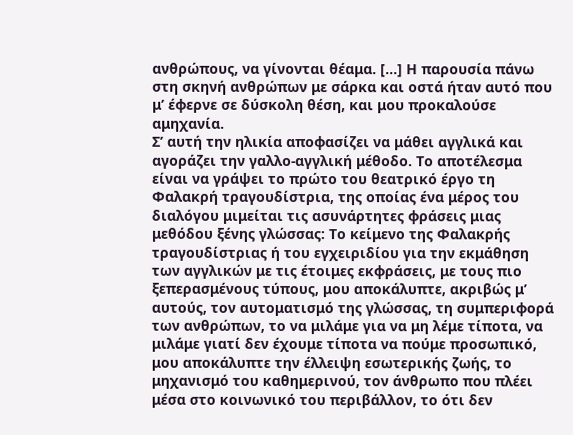ανθρώπους, να γίνονται θέαμα. [...] Η παρουσία πάνω στη σκηνή ανθρώπων με σάρκα και οστά ήταν αυτό που μ’ έφερνε σε δύσκολη θέση, και μου προκαλούσε αμηχανία.
Σ’ αυτή την ηλικία αποφασίζει να μάθει αγγλικά και αγοράζει την γαλλο-αγγλική μέθοδο. Το αποτέλεσμα είναι να γράψει το πρώτο του θεατρικό έργο τη Φαλακρή τραγουδίστρια, της οποίας ένα μέρος του διαλόγου μιμείται τις ασυνάρτητες φράσεις μιας μεθόδου ξένης γλώσσας: Το κείμενο της Φαλακρής τραγουδίστριας ή του εγχειριδίου για την εκμάθηση των αγγλικών με τις έτοιμες εκφράσεις, με τους πιο ξεπερασμένους τύπους, μου αποκάλυπτε, ακριβώς μ’ αυτούς, τον αυτοματισμό της γλώσσας, τη συμπεριφορά των ανθρώπων, το να μιλάμε για να μη λέμε τίποτα, να μιλάμε γιατί δεν έχουμε τίποτα να πούμε προσωπικό, μου αποκάλυπτε την έλλειψη εσωτερικής ζωής, το μηχανισμό του καθημερινού, τον άνθρωπο που πλέει μέσα στο κοινωνικό του περιβάλλον, το ότι δεν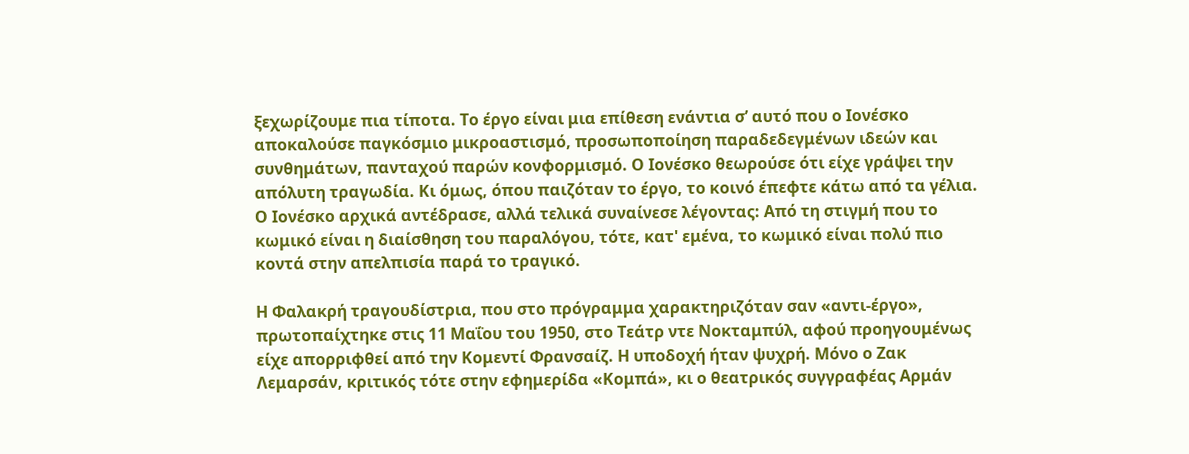ξεχωρίζουμε πια τίποτα. Το έργο είναι μια επίθεση ενάντια σ’ αυτό που ο Ιονέσκο αποκαλούσε παγκόσμιο μικροαστισμό, προσωποποίηση παραδεδεγμένων ιδεών και συνθημάτων, πανταχού παρών κονφορμισμό. Ο Ιονέσκο θεωρούσε ότι είχε γράψει την απόλυτη τραγωδία. Κι όμως, όπου παιζόταν το έργο, το κοινό έπεφτε κάτω από τα γέλια. Ο Ιονέσκο αρχικά αντέδρασε, αλλά τελικά συναίνεσε λέγοντας: Από τη στιγμή που το κωμικό είναι η διαίσθηση του παραλόγου, τότε, κατ' εμένα, το κωμικό είναι πολύ πιο κοντά στην απελπισία παρά το τραγικό.

Η Φαλακρή τραγουδίστρια, που στο πρόγραμμα χαρακτηριζόταν σαν «αντι-έργο», πρωτοπαίχτηκε στις 11 Μαΐου του 1950, στο Τεάτρ ντε Νοκταμπύλ, αφού προηγουμένως είχε απορριφθεί από την Κομεντί Φρανσαίζ. Η υποδοχή ήταν ψυχρή. Μόνο ο Ζακ Λεμαρσάν, κριτικός τότε στην εφημερίδα «Κομπά», κι ο θεατρικός συγγραφέας Αρμάν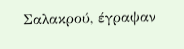Σαλακρού, έγραψαν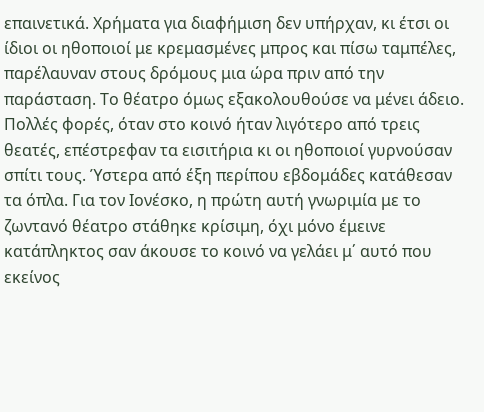επαινετικά. Χρήματα για διαφήμιση δεν υπήρχαν, κι έτσι οι ίδιοι οι ηθοποιοί με κρεμασμένες μπρος και πίσω ταμπέλες, παρέλαυναν στους δρόμους μια ώρα πριν από την παράσταση. Το θέατρο όμως εξακολουθούσε να μένει άδειο. Πολλές φορές, όταν στο κοινό ήταν λιγότερο από τρεις θεατές, επέστρεφαν τα εισιτήρια κι οι ηθοποιοί γυρνούσαν σπίτι τους. Ύστερα από έξη περίπου εβδομάδες κατάθεσαν τα όπλα. Για τον Ιονέσκο, η πρώτη αυτή γνωριμία με το ζωντανό θέατρο στάθηκε κρίσιμη, όχι μόνο έμεινε κατάπληκτος σαν άκουσε το κοινό να γελάει μ΄ αυτό που εκείνος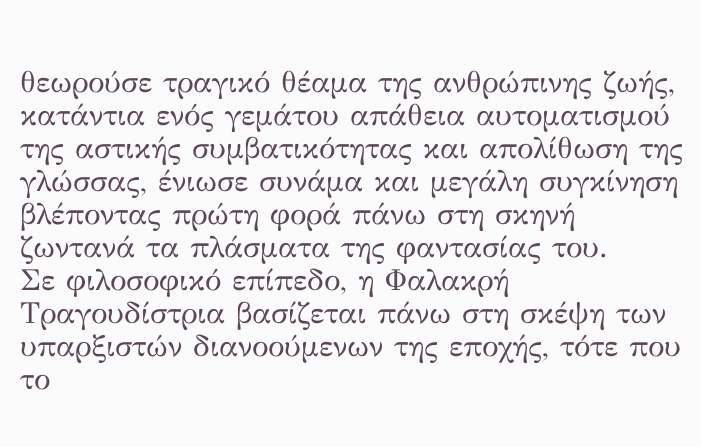θεωρούσε τραγικό θέαμα της ανθρώπινης ζωής, κατάντια ενός γεμάτου απάθεια αυτοματισμού της αστικής συμβατικότητας και απολίθωση της γλώσσας, ένιωσε συνάμα και μεγάλη συγκίνηση βλέποντας πρώτη φορά πάνω στη σκηνή ζωντανά τα πλάσματα της φαντασίας του.
Σε φιλοσοφικό επίπεδο, η Φαλακρή Τραγουδίστρια βασίζεται πάνω στη σκέψη των υπαρξιστών διανοούμενων της εποχής, τότε που το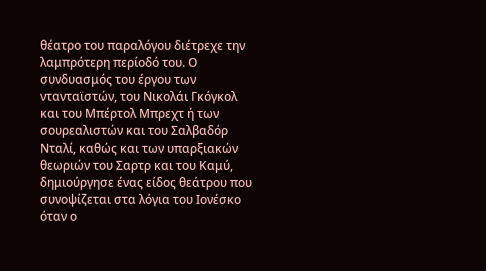θέατρο του παραλόγου διέτρεχε την λαμπρότερη περίοδό του. Ο συνδυασμός του έργου των ντανταϊστών, του Νικολάι Γκόγκολ και του Μπέρτολ Μπρεχτ ή των σουρεαλιστών και του Σαλβαδόρ Νταλί, καθώς και των υπαρξιακών θεωριών του Σαρτρ και του Καμύ, δημιούργησε ένας είδος θεάτρου που συνοψίζεται στα λόγια του Ιονέσκο όταν ο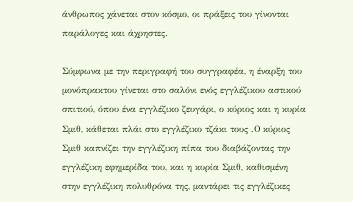άνθρωπος χάνεται στον κόσμο, οι πράξεις του γίνονται παράλογες και άχρηστες.

Σύμφωνα με την περιγραφή του συγγραφέα, η έναρξη του μονόπρακτου γίνεται στο σαλόνι ενός εγγλέζικου αστικού σπιτιού, όπου ένα εγγλέζικο ζευγάρι, ο κύριος και η κυρία Σμιθ, κάθεται πλάι στο εγγλέζικο τζάκι τους .Ο κύριος Σμιθ καπνίζει την εγγλέζικη πίπα του διαβάζοντας την εγγλέζικη εφημερίδα του, και η κυρία Σμιθ, καθισμένη στην εγγλέζικη πολυθρόνα της, μαντάρει τις εγγλέζικες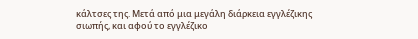κάλτσες της. Μετά από μια μεγάλη διάρκεια εγγλέζικης σιωπής, και αφού το εγγλέζικο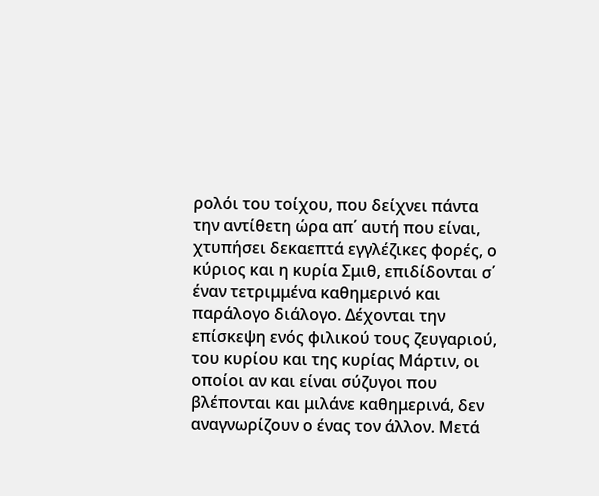ρολόι του τοίχου, που δείχνει πάντα την αντίθετη ώρα απ΄ αυτή που είναι, χτυπήσει δεκαεπτά εγγλέζικες φορές, ο κύριος και η κυρία Σμιθ, επιδίδονται σ΄ έναν τετριμμένα καθημερινό και παράλογο διάλογο. Δέχονται την επίσκεψη ενός φιλικού τους ζευγαριού, του κυρίου και της κυρίας Μάρτιν, οι οποίοι αν και είναι σύζυγοι που βλέπονται και μιλάνε καθημερινά, δεν αναγνωρίζουν ο ένας τον άλλον. Μετά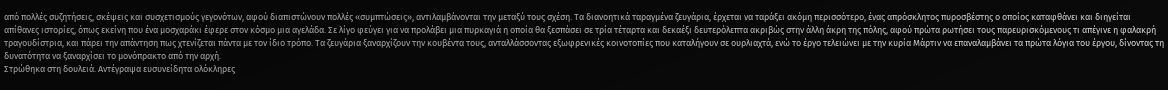από πολλές συζητήσεις, σκέψεις και συσχετισμούς γεγονότων, αφού διαπιστώνουν πολλές «συμπτώσεις», αντιλαμβάνονται την μεταξύ τους σχέση. Τα διανοητικά ταραγμένα ζευγάρια, έρχεται να ταράξει ακόμη περισσότερο, ένας απρόσκλητος πυροσβέστης ο οποίος καταφθάνει και διηγείται απίθανες ιστορίες, όπως εκείνη που ένα μοσχαράκι έφερε στον κόσμο μια αγελάδα. Σε λίγο φεύγει για να προλάβει μια πυρκαγιά η οποία θα ξεσπάσει σε τρία τέταρτα και δεκαέξι δευτερόλεπτα ακριβώς στην άλλη άκρη της πόλης, αφού πρώτα ρωτήσει τους παρευρισκόμενους τι απέγινε η φαλακρή τραγουδίστρια, και πάρει την απάντηση πως χτενίζεται πάντα με τον ίδιο τρόπο. Τα ζευγάρια ξαναρχίζουν την κουβέντα τους, ανταλλάσσοντας εξωφρενικές κοινοτοπίες που καταλήγουν σε ουρλιαχτά, ενώ το έργο τελειώνει με την κυρία Μάρτιν να επαναλαμβάνει τα πρώτα λόγια του έργου, δίνοντας τη δυνατότητα να ξαναρχίσει το μονόπρακτο από την αρχή.
Στρώθηκα στη δουλειά. Αντέγραψα ευσυνείδητα ολόκληρες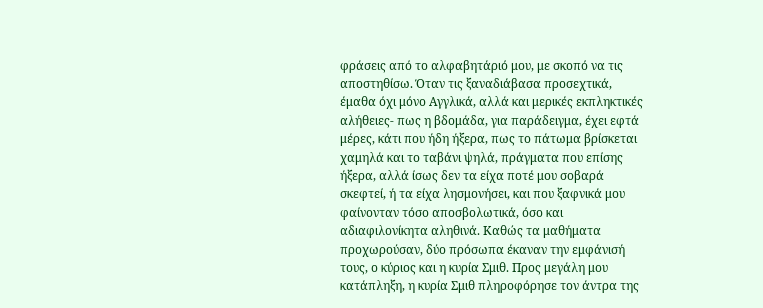φράσεις από το αλφαβητάριό μου, με σκοπό να τις αποστηθίσω. Όταν τις ξαναδιάβασα προσεχτικά, έμαθα όχι μόνο Αγγλικά, αλλά και μερικές εκπληκτικές αλήθειες- πως η βδομάδα, για παράδειγμα, έχει εφτά μέρες, κάτι που ήδη ήξερα, πως το πάτωμα βρίσκεται χαμηλά και το ταβάνι ψηλά, πράγματα που επίσης ήξερα, αλλά ίσως δεν τα είχα ποτέ μου σοβαρά σκεφτεί, ή τα είχα λησμονήσει, και που ξαφνικά μου φαίνονταν τόσο αποσβολωτικά, όσο και αδιαφιλονίκητα αληθινά. Καθώς τα μαθήματα προχωρούσαν, δύο πρόσωπα έκαναν την εμφάνισή τους, ο κύριος και η κυρία Σμιθ. Προς μεγάλη μου κατάπληξη, η κυρία Σμιθ πληροφόρησε τον άντρα της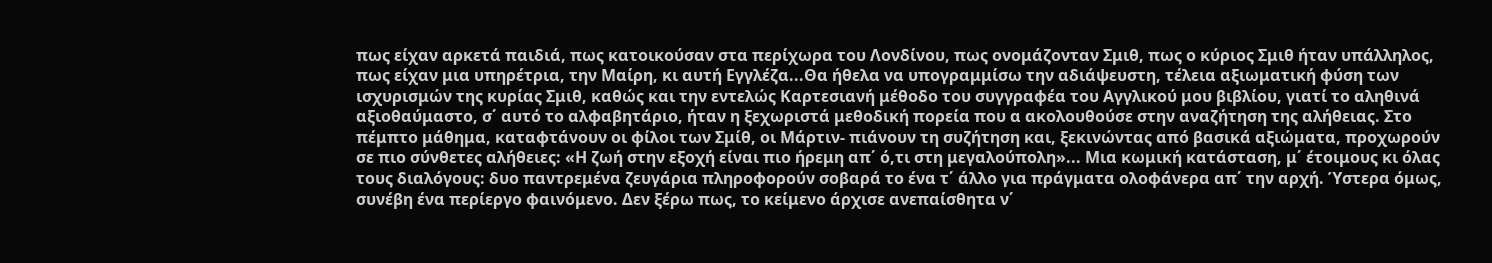πως είχαν αρκετά παιδιά, πως κατοικούσαν στα περίχωρα του Λονδίνου, πως ονομάζονταν Σμιθ, πως ο κύριος Σμιθ ήταν υπάλληλος, πως είχαν μια υπηρέτρια, την Μαίρη, κι αυτή Εγγλέζα...Θα ήθελα να υπογραμμίσω την αδιάψευστη, τέλεια αξιωματική φύση των ισχυρισμών της κυρίας Σμιθ, καθώς και την εντελώς Καρτεσιανή μέθοδο του συγγραφέα του Αγγλικού μου βιβλίου, γιατί το αληθινά αξιοθαύμαστο, σ΄ αυτό το αλφαβητάριο, ήταν η ξεχωριστά μεθοδική πορεία που α ακολουθούσε στην αναζήτηση της αλήθειας. Στο πέμπτο μάθημα, καταφτάνουν οι φίλοι των Σμίθ, οι Μάρτιν- πιάνουν τη συζήτηση και, ξεκινώντας από βασικά αξιώματα, προχωρούν σε πιο σύνθετες αλήθειες: «Η ζωή στην εξοχή είναι πιο ήρεμη απ΄ ό,τι στη μεγαλούπολη»... Μια κωμική κατάσταση, μ΄ έτοιμους κι όλας τους διαλόγους: δυο παντρεμένα ζευγάρια πληροφορούν σοβαρά το ένα τ΄ άλλο για πράγματα ολοφάνερα απ΄ την αρχή. Ύστερα όμως, συνέβη ένα περίεργο φαινόμενο. Δεν ξέρω πως, το κείμενο άρχισε ανεπαίσθητα ν΄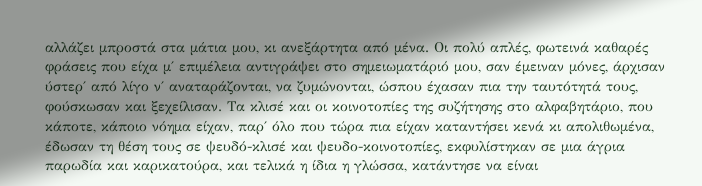αλλάζει μπροστά στα μάτια μου, κι ανεξάρτητα από μένα. Οι πολύ απλές, φωτεινά καθαρές φράσεις που είχα μ΄ επιμέλεια αντιγράψει στο σημειωματάριό μου, σαν έμειναν μόνες, άρχισαν ύστερ΄ από λίγο ν΄ αναταράζονται, να ζυμώνονται, ώσπου έχασαν πια την ταυτότητά τους, φούσκωσαν και ξεχείλισαν. Τα κλισέ και οι κοινοτοπίες της συζήτησης στο αλφαβητάριο, που κάποτε, κάποιο νόημα είχαν, παρ΄ όλο που τώρα πια είχαν καταντήσει κενά κι απολιθωμένα, έδωσαν τη θέση τους σε ψευδό-κλισέ και ψευδο-κοινοτοπίες, εκφυλίστηκαν σε μια άγρια παρωδία και καρικατούρα, και τελικά η ίδια η γλώσσα, κατάντησε να είναι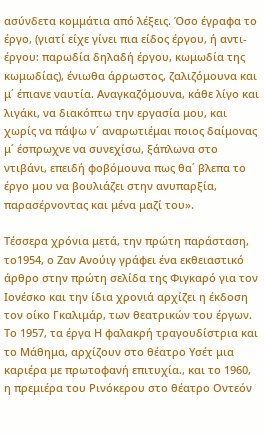ασύνδετα κομμάτια από λέξεις. Όσο έγραφα το έργο, (γιατί είχε γίνει πια είδος έργου, ή αντι-έργου: παρωδία δηλαδή έργου, κωμωδία της κωμωδίας), ένιωθα άρρωστος, ζαλιζόμουνα και μ΄ έπιανε ναυτία. Αναγκαζόμουνα, κάθε λίγο και λιγάκι, να διακόπτω την εργασία μου, και χωρίς να πάψω ν΄ αναρωτιέμαι ποιος δαίμονας μ΄ έσπρωχνε να συνεχίσω, ξάπλωνα στο ντιβάνι, επειδή φοβόμουνα πως θα΄ βλεπα το έργο μου να βουλιάζει στην ανυπαρξία, παρασέρνοντας και μένα μαζί του».

Τέσσερα χρόνια μετά, την πρώτη παράσταση, το1954, ο Ζαν Ανούιγ γράφει ένα εκθειαστικό άρθρο στην πρώτη σελίδα της Φιγκαρό για τον Ιονέσκο και την ίδια χρονιά αρχίζει η έκδοση τον οίκο Γκαλιμάρ, των θεατρικών του έργων. Το 1957, τα έργα Η φαλακρή τραγουδίστρια και το Μάθημα, αρχίζουν στο θέατρο Υσέτ μια καριέρα με πρωτοφανή επιτυχία., και το 1960, η πρεμιέρα του Ρινόκερου στο θέατρο Οντεόν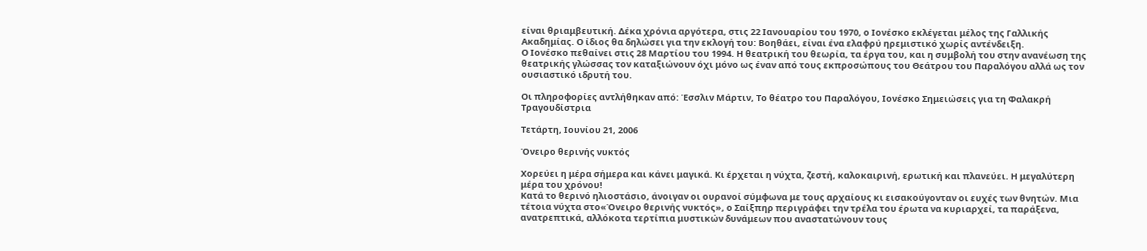είναι θριαμβευτική. Δέκα χρόνια αργότερα, στις 22 Ιανουαρίου του 1970, ο Ιονέσκο εκλέγεται μέλος της Γαλλικής Ακαδημίας. Ο ίδιος θα δηλώσει για την εκλογή του: Βοηθάει, είναι ένα ελαφρύ ηρεμιστικό χωρίς αντένδειξη.
Ο Ιονέσκο πεθαίνει στις 28 Μαρτίου του 1994. Η θεατρική του θεωρία, τα έργα του, και η συμβολή του στην ανανέωση της θεατρικής γλώσσας τον καταξιώνουν όχι μόνο ως έναν από τους εκπροσώπους του Θεάτρου του Παραλόγου αλλά ως τον ουσιαστικό ιδρυτή του.

Οι πληροφορίες αντλήθηκαν από: Έσσλιν Μάρτιν, Το θέατρο του Παραλόγου, Ιονέσκο Σημειώσεις για τη Φαλακρή Τραγουδίστρια

Τετάρτη, Ιουνίου 21, 2006

Όνειρο θερινής νυκτός

Χορεύει η μέρα σήμερα και κάνει μαγικά. Κι έρχεται η νύχτα, ζεστή, καλοκαιρινή, ερωτική και πλανεύει. Η μεγαλύτερη μέρα του χρόνου!
Κατά το θερινό ηλιοστάσιο, άνοιγαν οι ουρανοί σύμφωνα με τους αρχαίους κι εισακούγονταν οι ευχές των θνητών. Μια τέτοια νύχτα στο«Όνειρο θερινής νυκτός», ο Σαίξπηρ περιγράφει την τρέλα του έρωτα να κυριαρχεί, τα παράξενα, ανατρεπτικά, αλλόκοτα τερτίπια μυστικών δυνάμεων που αναστατώνουν τους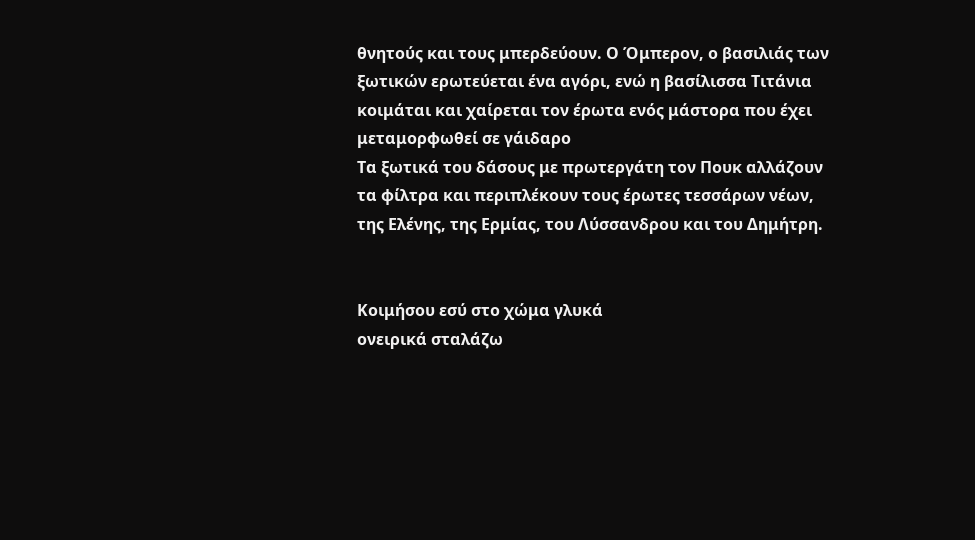θνητούς και τους μπερδεύουν. Ο Όμπερον, ο βασιλιάς των ξωτικών ερωτεύεται ένα αγόρι, ενώ η βασίλισσα Τιτάνια κοιμάται και χαίρεται τον έρωτα ενός μάστορα που έχει μεταμορφωθεί σε γάιδαρο
Τα ξωτικά του δάσους με πρωτεργάτη τον Πουκ αλλάζουν τα φίλτρα και περιπλέκουν τους έρωτες τεσσάρων νέων, της Ελένης, της Ερμίας, του Λύσσανδρου και του Δημήτρη.


Κοιμήσου εσύ στο χώμα γλυκά
ονειρικά σταλάζω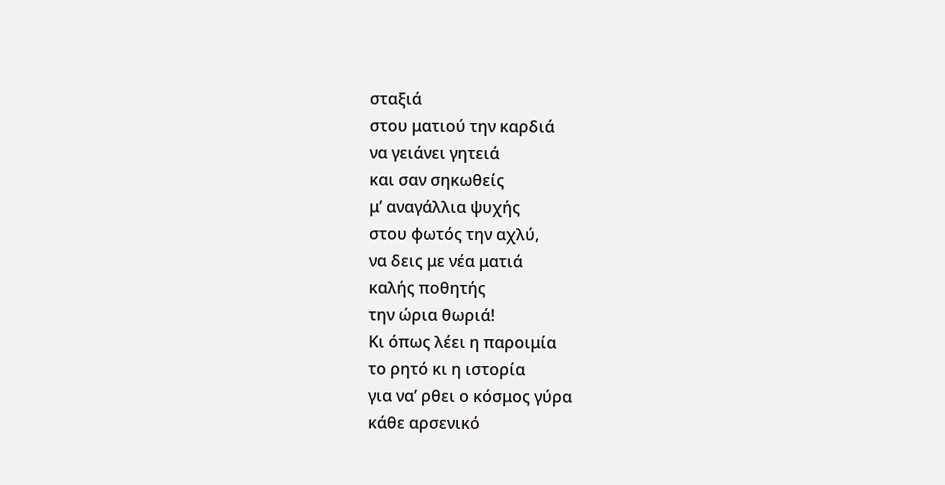σταξιά
στου ματιού την καρδιά
να γειάνει γητειά
και σαν σηκωθείς
μ’ αναγάλλια ψυχής
στου φωτός την αχλύ,
να δεις με νέα ματιά
καλής ποθητής
την ώρια θωριά!
Κι όπως λέει η παροιμία
το ρητό κι η ιστορία
για να’ ρθει ο κόσμος γύρα
κάθε αρσενικό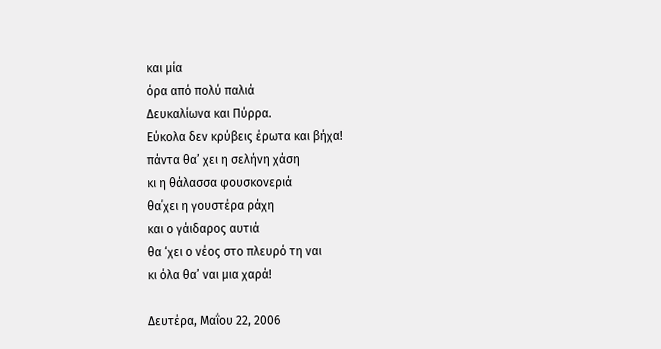και μία
όρα από πολύ παλιά
Δευκαλίωνα και Πύρρα.
Εύκολα δεν κρύβεις έρωτα και βήχα!
πάντα θα’ χει η σελήνη χάση
κι η θάλασσα φουσκονεριά
θα΄χει η γουστέρα ράχη
και ο γάιδαρος αυτιά
θα ‘χει ο νέος στο πλευρό τη ναι
κι όλα θα’ ναι μια χαρά!

Δευτέρα, Μαΐου 22, 2006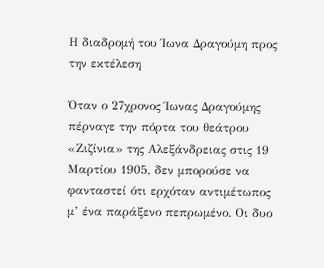Η διαδρομή του Ίωνα Δραγούμη προς την εκτέλεση

Όταν ο 27χρονος Ίωνας Δραγούμης πέρναγε την πόρτα του θεάτρου «Ζιζίνια» της Αλεξάνδρειας στις 19 Μαρτίου 1905, δεν μπορούσε να φανταστεί ότι ερχόταν αντιμέτωπος μ’ ένα παράξενο πεπρωμένο. Οι δυο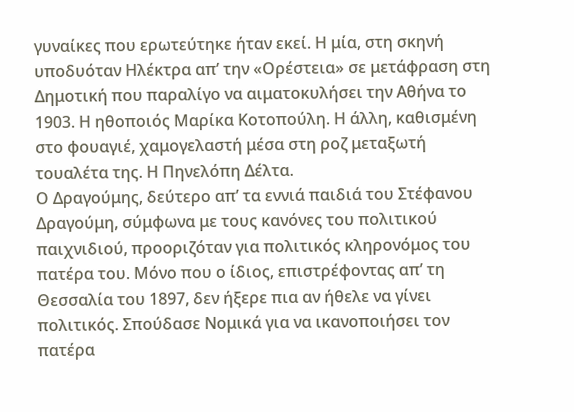γυναίκες που ερωτεύτηκε ήταν εκεί. Η μία, στη σκηνή υποδυόταν Ηλέκτρα απ’ την «Ορέστεια» σε μετάφραση στη Δημοτική που παραλίγο να αιματοκυλήσει την Αθήνα το 1903. Η ηθοποιός Μαρίκα Κοτοπούλη. Η άλλη, καθισμένη στο φουαγιέ, χαμογελαστή μέσα στη ροζ μεταξωτή τουαλέτα της. Η Πηνελόπη Δέλτα.
Ο Δραγούμης, δεύτερο απ’ τα εννιά παιδιά του Στέφανου Δραγούμη, σύμφωνα με τους κανόνες του πολιτικού παιχνιδιού, προοριζόταν για πολιτικός κληρονόμος του πατέρα του. Μόνο που ο ίδιος, επιστρέφοντας απ’ τη Θεσσαλία του 1897, δεν ήξερε πια αν ήθελε να γίνει πολιτικός. Σπούδασε Νομικά για να ικανοποιήσει τον πατέρα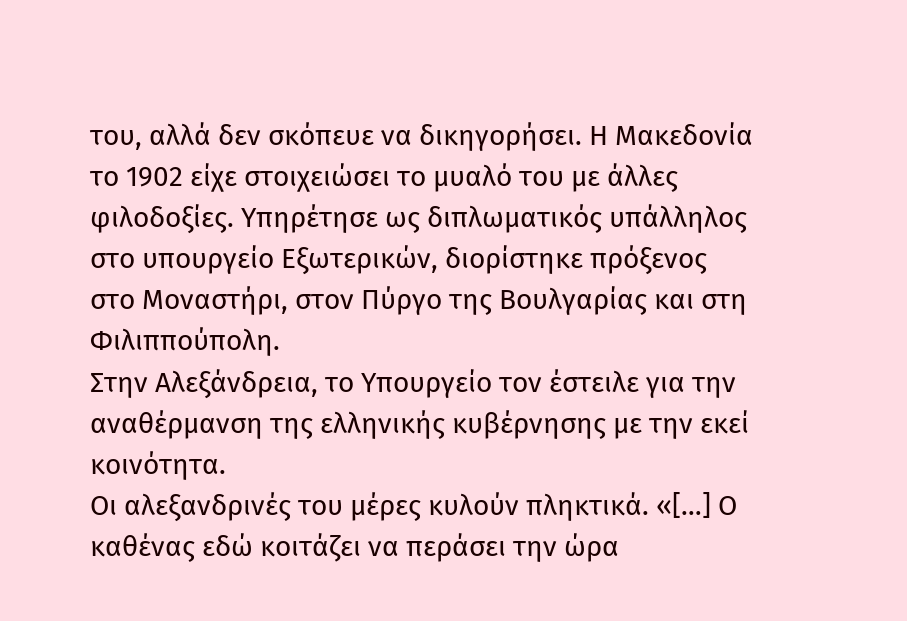του, αλλά δεν σκόπευε να δικηγορήσει. Η Μακεδονία το 1902 είχε στοιχειώσει το μυαλό του με άλλες φιλοδοξίες. Υπηρέτησε ως διπλωματικός υπάλληλος στο υπουργείο Εξωτερικών, διορίστηκε πρόξενος στο Μοναστήρι, στον Πύργο της Βουλγαρίας και στη Φιλιππούπολη.
Στην Αλεξάνδρεια, το Υπουργείο τον έστειλε για την αναθέρμανση της ελληνικής κυβέρνησης με την εκεί κοινότητα.
Οι αλεξανδρινές του μέρες κυλούν πληκτικά. «[…] Ο καθένας εδώ κοιτάζει να περάσει την ώρα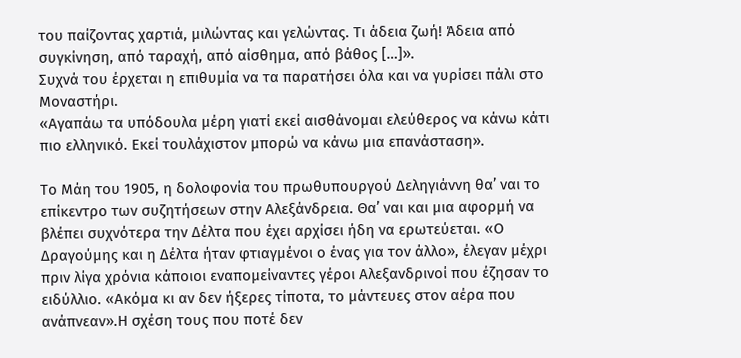του παίζοντας χαρτιά, μιλώντας και γελώντας. Τι άδεια ζωή! Άδεια από συγκίνηση, από ταραχή, από αίσθημα, από βάθος […]».
Συχνά του έρχεται η επιθυμία να τα παρατήσει όλα και να γυρίσει πάλι στο Μοναστήρι.
«Αγαπάω τα υπόδουλα μέρη γιατί εκεί αισθάνομαι ελεύθερος να κάνω κάτι πιο ελληνικό. Εκεί τουλάχιστον μπορώ να κάνω μια επανάσταση».

Το Μάη του 1905, η δολοφονία του πρωθυπουργού Δεληγιάννη θα’ ναι το επίκεντρο των συζητήσεων στην Αλεξάνδρεια. Θα’ ναι και μια αφορμή να βλέπει συχνότερα την Δέλτα που έχει αρχίσει ήδη να ερωτεύεται. «Ο Δραγούμης και η Δέλτα ήταν φτιαγμένοι ο ένας για τον άλλο», έλεγαν μέχρι πριν λίγα χρόνια κάποιοι εναπομείναντες γέροι Αλεξανδρινοί που έζησαν το ειδύλλιο. «Ακόμα κι αν δεν ήξερες τίποτα, το μάντευες στον αέρα που ανάπνεαν».Η σχέση τους που ποτέ δεν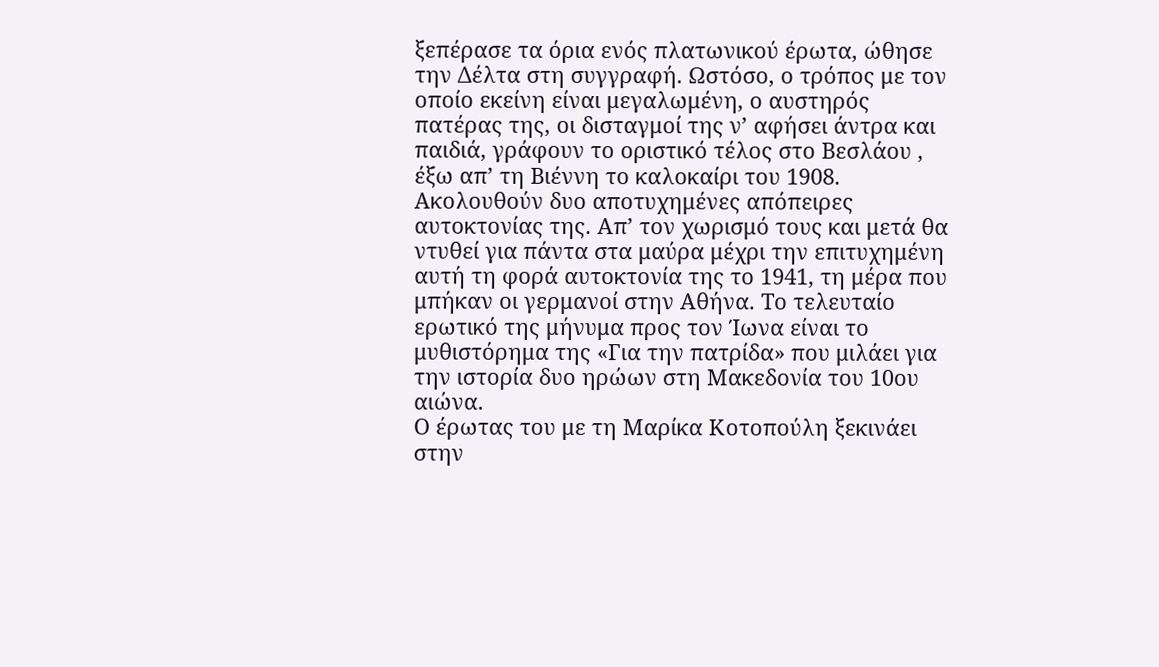ξεπέρασε τα όρια ενός πλατωνικού έρωτα, ώθησε την Δέλτα στη συγγραφή. Ωστόσο, ο τρόπος με τον οποίο εκείνη είναι μεγαλωμένη, ο αυστηρός πατέρας της, οι δισταγμοί της ν’ αφήσει άντρα και παιδιά, γράφουν το οριστικό τέλος στο Βεσλάου , έξω απ’ τη Βιέννη το καλοκαίρι του 1908. Ακολουθούν δυο αποτυχημένες απόπειρες αυτοκτονίας της. Απ’ τον χωρισμό τους και μετά θα ντυθεί για πάντα στα μαύρα μέχρι την επιτυχημένη αυτή τη φορά αυτοκτονία της το 1941, τη μέρα που μπήκαν οι γερμανοί στην Αθήνα. Το τελευταίο ερωτικό της μήνυμα προς τον Ίωνα είναι το μυθιστόρημα της «Για την πατρίδα» που μιλάει για την ιστορία δυο ηρώων στη Μακεδονία του 10ου αιώνα.
Ο έρωτας του με τη Μαρίκα Κοτοπούλη ξεκινάει στην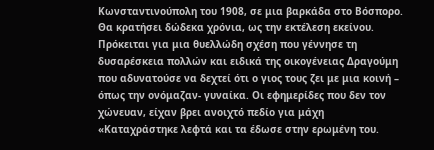Κωνσταντινούπολη του 1908, σε μια βαρκάδα στο Βόσπορο. Θα κρατήσει δώδεκα χρόνια, ως την εκτέλεση εκείνου. Πρόκειται για μια θυελλώδη σχέση που γέννησε τη δυσαρέσκεια πολλών και ειδικά της οικογένειας Δραγούμη που αδυνατούσε να δεχτεί ότι ο γιος τους ζει με μια κοινή – όπως την ονόμαζαν- γυναίκα. Οι εφημερίδες που δεν τον χώνευαν, είχαν βρει ανοιχτό πεδίο για μάχη «Καταχράστηκε λεφτά και τα έδωσε στην ερωμένη του.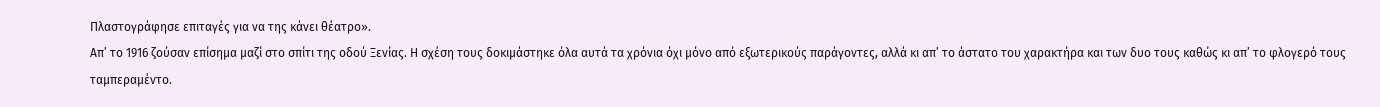Πλαστογράφησε επιταγές για να της κάνει θέατρο».
Απ’ το 1916 ζούσαν επίσημα μαζί στο σπίτι της οδού Ξενίας. Η σχέση τους δοκιμάστηκε όλα αυτά τα χρόνια όχι μόνο από εξωτερικούς παράγοντες, αλλά κι απ’ το άστατο του χαρακτήρα και των δυο τους καθώς κι απ’ το φλογερό τους ταμπεραμέντο.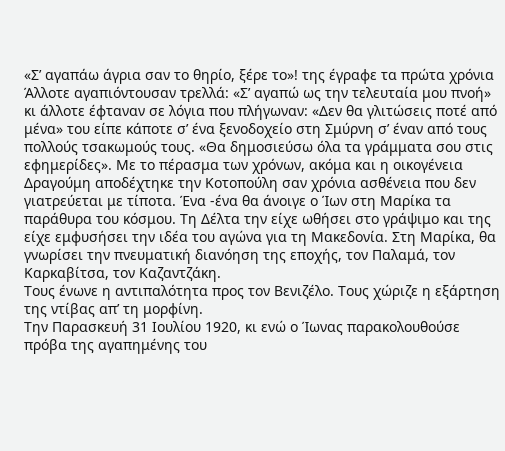«Σ’ αγαπάω άγρια σαν το θηρίο, ξέρε το»! της έγραφε τα πρώτα χρόνια
Άλλοτε αγαπιόντουσαν τρελλά: «Σ’ αγαπώ ως την τελευταία μου πνοή» κι άλλοτε έφταναν σε λόγια που πλήγωναν: «Δεν θα γλιτώσεις ποτέ από μένα» του είπε κάποτε σ’ ένα ξενοδοχείο στη Σμύρνη σ’ έναν από τους πολλούς τσακωμούς τους. «Θα δημοσιεύσω όλα τα γράμματα σου στις εφημερίδες». Με το πέρασμα των χρόνων, ακόμα και η οικογένεια Δραγούμη αποδέχτηκε την Κοτοπούλη σαν χρόνια ασθένεια που δεν γιατρεύεται με τίποτα. Ένα -ένα θα άνοιγε ο Ίων στη Μαρίκα τα παράθυρα του κόσμου. Τη Δέλτα την είχε ωθήσει στο γράψιμο και της είχε εμφυσήσει την ιδέα του αγώνα για τη Μακεδονία. Στη Μαρίκα, θα γνωρίσει την πνευματική διανόηση της εποχής, τον Παλαμά, τον Καρκαβίτσα, τον Καζαντζάκη.
Τους ένωνε η αντιπαλότητα προς τον Βενιζέλο. Τους χώριζε η εξάρτηση της ντίβας απ’ τη μορφίνη.
Την Παρασκευή 31 Ιουλίου 1920, κι ενώ ο Ίωνας παρακολουθούσε πρόβα της αγαπημένης του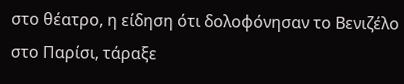στο θέατρο, η είδηση ότι δολοφόνησαν το Βενιζέλο στο Παρίσι, τάραξε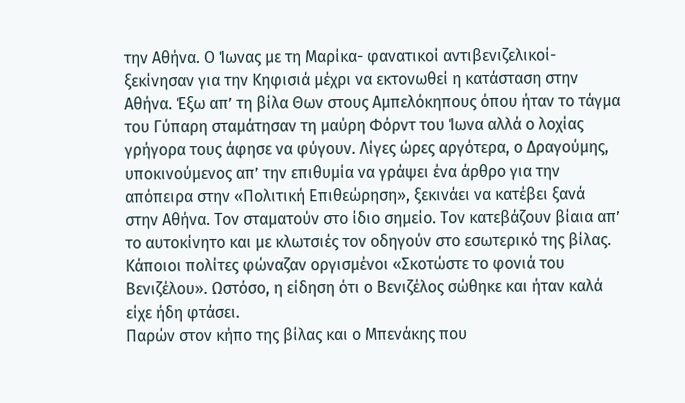την Αθήνα. Ο Ίωνας με τη Μαρίκα- φανατικοί αντιβενιζελικοί-ξεκίνησαν για την Κηφισιά μέχρι να εκτονωθεί η κατάσταση στην Αθήνα. Έξω απ’ τη βίλα Θων στους Αμπελόκηπους όπου ήταν το τάγμα του Γύπαρη σταμάτησαν τη μαύρη Φόρντ του Ίωνα αλλά ο λοχίας γρήγορα τους άφησε να φύγουν. Λίγες ώρες αργότερα, ο Δραγούμης, υποκινούμενος απ’ την επιθυμία να γράψει ένα άρθρο για την απόπειρα στην «Πολιτική Επιθεώρηση», ξεκινάει να κατέβει ξανά στην Αθήνα. Τον σταματούν στο ίδιο σημείο. Τον κατεβάζουν βίαια απ’ το αυτοκίνητο και με κλωτσιές τον οδηγούν στο εσωτερικό της βίλας. Κάποιοι πολίτες φώναζαν οργισμένοι «Σκοτώστε το φονιά του Βενιζέλου». Ωστόσο, η είδηση ότι ο Βενιζέλος σώθηκε και ήταν καλά είχε ήδη φτάσει.
Παρών στον κήπο της βίλας και ο Μπενάκης που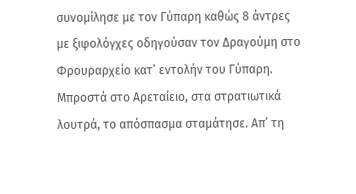συνομίλησε με τον Γύπαρη καθώς 8 άντρες με ξιφολόγχες οδηγούσαν τον Δραγούμη στο Φρουραρχείο κατ’ εντολήν του Γύπαρη. Μπροστά στο Αρεταίειο, στα στρατιωτικά λουτρά, το απόσπασμα σταμάτησε. Απ’ τη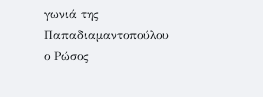γωνιά της Παπαδιαμαντοπούλου ο Ρώσος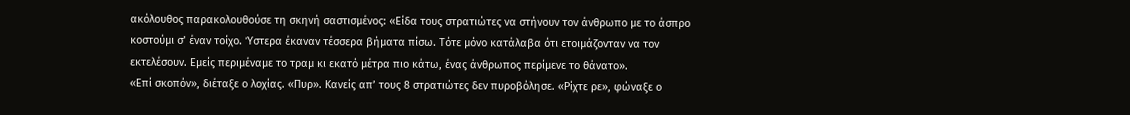ακόλουθος παρακολουθούσε τη σκηνή σαστισμένος: «Είδα τους στρατιώτες να στήνουν τον άνθρωπο με το άσπρο κοστούμι σ’ έναν τοίχο. Ύστερα έκαναν τέσσερα βήματα πίσω. Τότε μόνο κατάλαβα ότι ετοιμάζονταν να τον εκτελέσουν. Εμείς περιμέναμε το τραμ κι εκατό μέτρα πιο κάτω, ένας άνθρωπος περίμενε το θάνατο».
«Επί σκοπόν», διέταξε ο λοχίας. «Πυρ». Κανείς απ’ τους 8 στρατιώτες δεν πυροβόλησε. «Ρίχτε ρε», φώναξε ο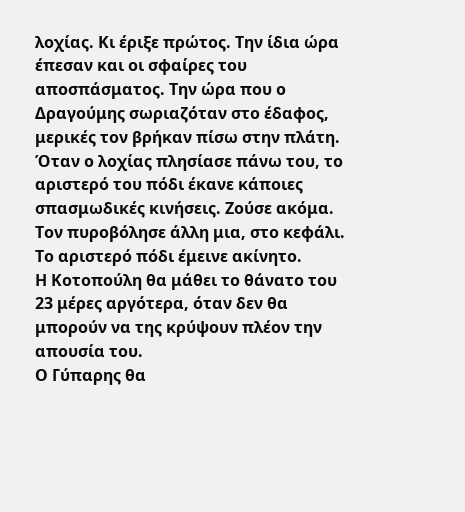λοχίας. Κι έριξε πρώτος. Την ίδια ώρα έπεσαν και οι σφαίρες του αποσπάσματος. Την ώρα που ο Δραγούμης σωριαζόταν στο έδαφος, μερικές τον βρήκαν πίσω στην πλάτη. Όταν ο λοχίας πλησίασε πάνω του, το αριστερό του πόδι έκανε κάποιες σπασμωδικές κινήσεις. Ζούσε ακόμα. Τον πυροβόλησε άλλη μια, στο κεφάλι. Το αριστερό πόδι έμεινε ακίνητο.
Η Κοτοπούλη θα μάθει το θάνατο του 23 μέρες αργότερα, όταν δεν θα μπορούν να της κρύψουν πλέον την απουσία του.
Ο Γύπαρης θα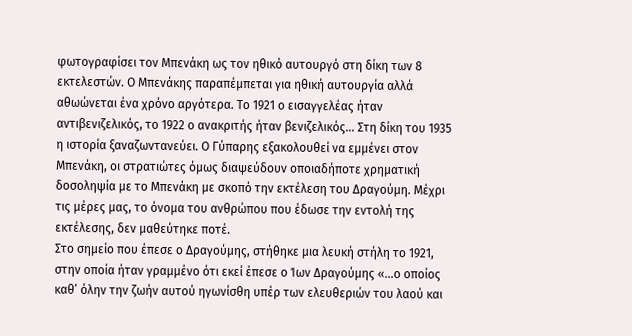φωτογραφίσει τον Μπενάκη ως τον ηθικό αυτουργό στη δίκη των 8 εκτελεστών. Ο Μπενάκης παραπέμπεται για ηθική αυτουργία αλλά αθωώνεται ένα χρόνο αργότερα. Το 1921 ο εισαγγελέας ήταν αντιβενιζελικός, το 1922 ο ανακριτής ήταν βενιζελικός... Στη δίκη του 1935 η ιστορία ξαναζωντανεύει. Ο Γύπαρης εξακολουθεί να εμμένει στον Μπενάκη, οι στρατιώτες όμως διαψεύδουν οποιαδήποτε χρηματική δοσοληψία με το Μπενάκη με σκοπό την εκτέλεση του Δραγούμη. Μέχρι τις μέρες μας, το όνομα του ανθρώπου που έδωσε την εντολή της εκτέλεσης, δεν μαθεύτηκε ποτέ.
Στο σημείο που έπεσε ο Δραγούμης, στήθηκε μια λευκή στήλη το 1921, στην οποία ήταν γραμμένο ότι εκεί έπεσε ο Ίων Δραγούμης «…ο οποίος καθ’ όλην την ζωήν αυτού ηγωνίσθη υπέρ των ελευθεριών του λαού και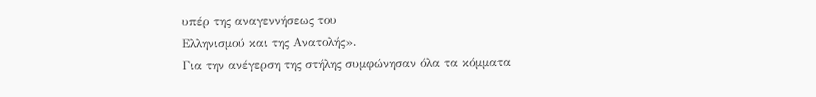υπέρ της αναγεννήσεως του
Ελληνισμού και της Ανατολής».
Για την ανέγερση της στήλης συμφώνησαν όλα τα κόμματα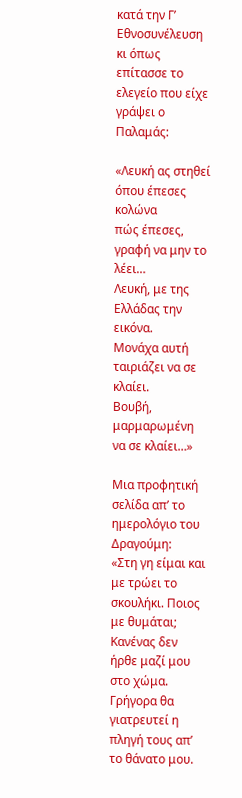κατά την Γ’ Εθνοσυνέλευση κι όπως επίτασσε το ελεγείο που είχε γράψει ο Παλαμάς:

«Λευκή ας στηθεί όπου έπεσες κολώνα
πώς έπεσες, γραφή να μην το λέει…
Λευκή, με της Ελλάδας την εικόνα.
Μονάχα αυτή ταιριάζει να σε κλαίει.
Βουβή, μαρμαρωμένη να σε κλαίει…»

Μια προφητική σελίδα απ’ το ημερολόγιο του Δραγούμη:
«Στη γη είμαι και με τρώει το σκουλήκι. Ποιος με θυμάται; Κανένας δεν ήρθε μαζί μου στο χώμα. Γρήγορα θα γιατρευτεί η πληγή τους απ’ το θάνατο μου.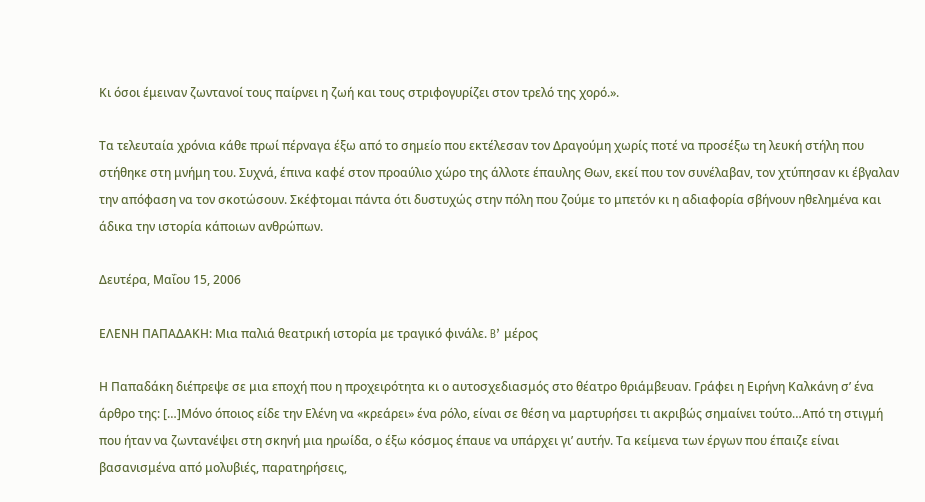Κι όσοι έμειναν ζωντανοί τους παίρνει η ζωή και τους στριφογυρίζει στον τρελό της χορό.».

Τα τελευταία χρόνια κάθε πρωί πέρναγα έξω από το σημείο που εκτέλεσαν τον Δραγούμη χωρίς ποτέ να προσέξω τη λευκή στήλη που στήθηκε στη μνήμη του. Συχνά, έπινα καφέ στον προαύλιο χώρο της άλλοτε έπαυλης Θων, εκεί που τον συνέλαβαν, τον χτύπησαν κι έβγαλαν την απόφαση να τον σκοτώσουν. Σκέφτομαι πάντα ότι δυστυχώς στην πόλη που ζούμε το μπετόν κι η αδιαφορία σβήνουν ηθελημένα και άδικα την ιστορία κάποιων ανθρώπων.

Δευτέρα, Μαΐου 15, 2006

ΕΛΕΝΗ ΠΑΠΑΔΑΚΗ: Μια παλιά θεατρική ιστορία με τραγικό φινάλε. B’ μέρος

Η Παπαδάκη διέπρεψε σε μια εποχή που η προχειρότητα κι ο αυτοσχεδιασμός στο θέατρο θριάμβευαν. Γράφει η Ειρήνη Καλκάνη σ’ ένα άρθρο της: […]Μόνο όποιος είδε την Ελένη να «κρεάρει» ένα ρόλο, είναι σε θέση να μαρτυρήσει τι ακριβώς σημαίνει τούτο…Από τη στιγμή που ήταν να ζωντανέψει στη σκηνή μια ηρωίδα, ο έξω κόσμος έπαυε να υπάρχει γι’ αυτήν. Τα κείμενα των έργων που έπαιζε είναι βασανισμένα από μολυβιές, παρατηρήσεις,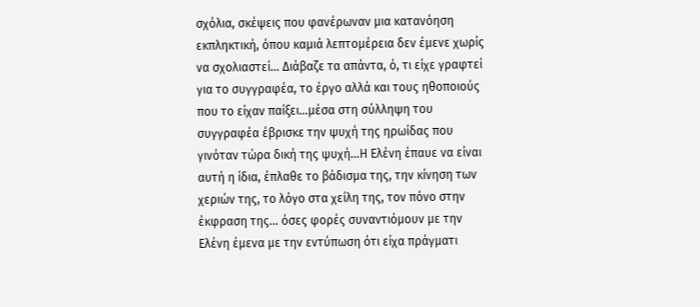σχόλια, σκέψεις που φανέρωναν μια κατανόηση εκπληκτική, όπου καμιά λεπτομέρεια δεν έμενε χωρίς να σχολιαστεί… Διάβαζε τα απάντα, ό, τι είχε γραφτεί για το συγγραφέα, το έργο αλλά και τους ηθοποιούς που το είχαν παίξει…μέσα στη σύλληψη του συγγραφέα έβρισκε την ψυχή της ηρωίδας που γινόταν τώρα δική της ψυχή...Η Ελένη έπαυε να είναι αυτή η ίδια, έπλαθε το βάδισμα της, την κίνηση των χεριών της, το λόγο στα χείλη της, τον πόνο στην έκφραση της… όσες φορές συναντιόμουν με την Ελένη έμενα με την εντύπωση ότι είχα πράγματι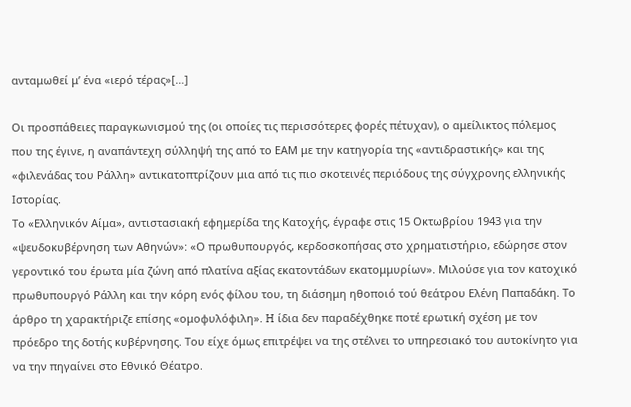ανταμωθεί μ’ ένα «ιερό τέρας»[…]

Οι προσπάθειες παραγκωνισμού της (οι οποίες τις περισσότερες φορές πέτυχαν), ο αμείλικτος πόλεμος που της έγινε, η αναπάντεχη σύλληψή της από το ΕΑΜ με την κατηγορία της «αντιδραστικής» και της «φιλενάδας του Ράλλη» αντικατοπτρίζουν μια από τις πιο σκοτεινές περιόδους της σύγχρονης ελληνικής Ιστορίας.
Το «Ελληνικόν Αίμα», αντιστασιακή εφημερίδα της Κατοχής, έγραφε στις 15 Οκτωβρίου 1943 για την «ψευδοκυβέρνηση των Αθηνών»: «Ο πρωθυπουργός, κερδοσκοπήσας στο χρηματιστήριο, εδώρησε στον γεροντικό του έρωτα μία ζώνη από πλατίνα αξίας εκατοντάδων εκατομμυρίων». Μιλούσε για τον κατοχικό πρωθυπουργό Ράλλη και την κόρη ενός φίλου του, τη διάσημη ηθοποιό τού θεάτρου Ελένη Παπαδάκη. Το άρθρο τη χαρακτήριζε επίσης «ομοφυλόφιλη». H ίδια δεν παραδέχθηκε ποτέ ερωτική σχέση με τον πρόεδρο της δοτής κυβέρνησης. Του είχε όμως επιτρέψει να της στέλνει το υπηρεσιακό του αυτοκίνητο για να την πηγαίνει στο Εθνικό Θέατρο.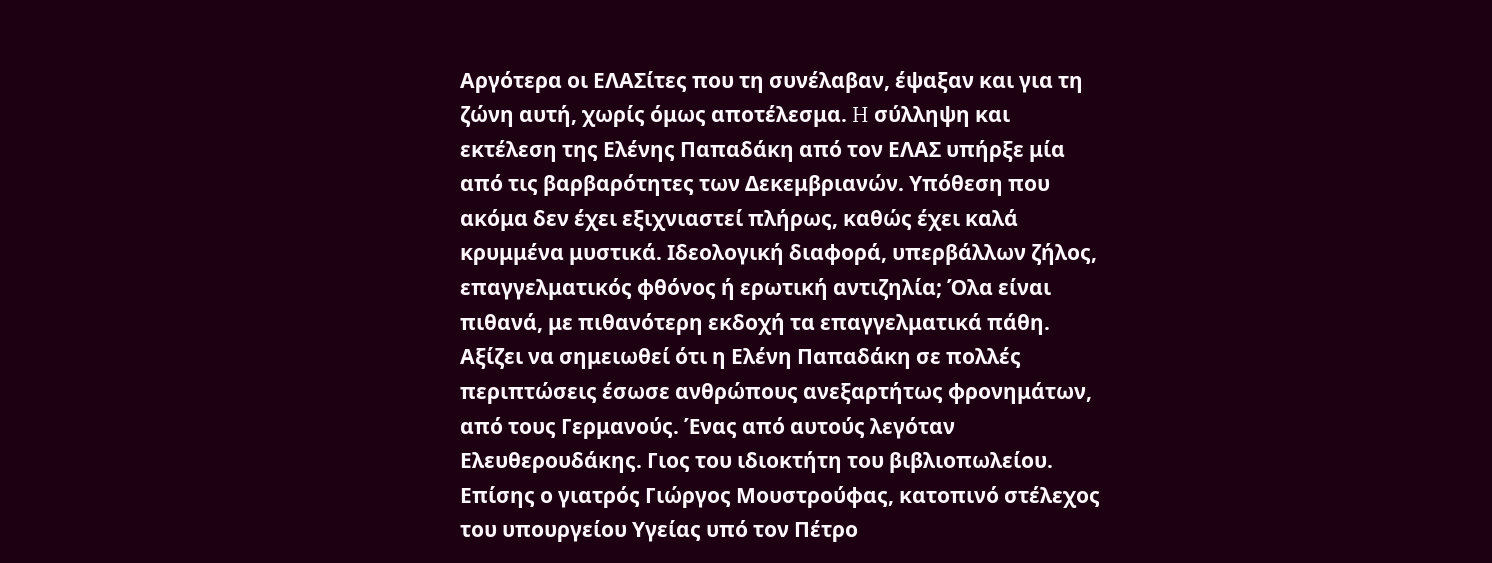Αργότερα οι ΕΛΑΣίτες που τη συνέλαβαν, έψαξαν και για τη ζώνη αυτή, χωρίς όμως αποτέλεσμα. H σύλληψη και εκτέλεση της Ελένης Παπαδάκη από τον ΕΛΑΣ υπήρξε μία από τις βαρβαρότητες των Δεκεμβριανών. Υπόθεση που ακόμα δεν έχει εξιχνιαστεί πλήρως, καθώς έχει καλά κρυμμένα μυστικά. Ιδεολογική διαφορά, υπερβάλλων ζήλος, επαγγελματικός φθόνος ή ερωτική αντιζηλία; Όλα είναι πιθανά, με πιθανότερη εκδοχή τα επαγγελματικά πάθη. Αξίζει να σημειωθεί ότι η Ελένη Παπαδάκη σε πολλές περιπτώσεις έσωσε ανθρώπους ανεξαρτήτως φρονημάτων, από τους Γερμανούς. Ένας από αυτούς λεγόταν Ελευθερουδάκης. Γιος του ιδιοκτήτη του βιβλιοπωλείου. Επίσης ο γιατρός Γιώργος Μουστρούφας, κατοπινό στέλεχος του υπουργείου Υγείας υπό τον Πέτρο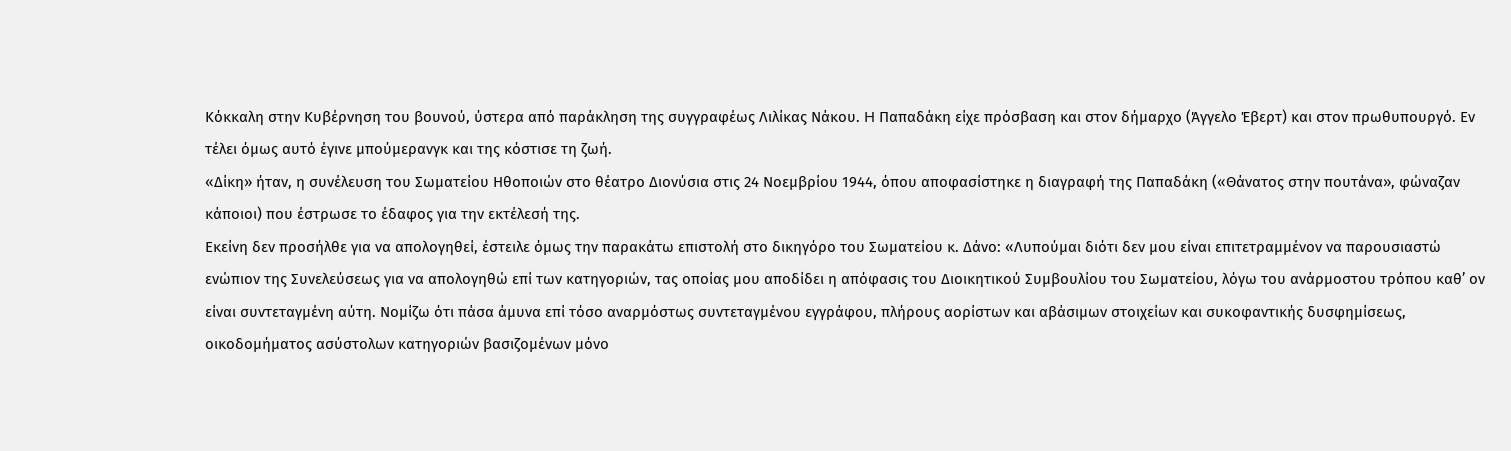Κόκκαλη στην Κυβέρνηση του βουνού, ύστερα από παράκληση της συγγραφέως Λιλίκας Νάκου. H Παπαδάκη είχε πρόσβαση και στον δήμαρχο (Άγγελο Έβερτ) και στον πρωθυπουργό. Εν τέλει όμως αυτό έγινε μπούμερανγκ και της κόστισε τη ζωή.
«Δίκη» ήταν, η συνέλευση του Σωματείου Ηθοποιών στο θέατρο Διονύσια στις 24 Νοεμβρίου 1944, όπου αποφασίστηκε η διαγραφή της Παπαδάκη («Θάνατος στην πουτάνα», φώναζαν κάποιοι) που έστρωσε το έδαφος για την εκτέλεσή της.
Εκείνη δεν προσήλθε για να απολογηθεί, έστειλε όμως την παρακάτω επιστολή στο δικηγόρο του Σωματείου κ. Δάνο: «Λυπούμαι διότι δεν μου είναι επιτετραμμένον να παρουσιαστώ ενώπιον της Συνελεύσεως για να απολογηθώ επί των κατηγοριών, τας οποίας μου αποδίδει η απόφασις του Διοικητικού Συμβουλίου του Σωματείου, λόγω του ανάρμοστου τρόπου καθ’ ον είναι συντεταγμένη αύτη. Νομίζω ότι πάσα άμυνα επί τόσο αναρμόστως συντεταγμένου εγγράφου, πλήρους αορίστων και αβάσιμων στοιχείων και συκοφαντικής δυσφημίσεως, οικοδομήματος ασύστολων κατηγοριών βασιζομένων μόνο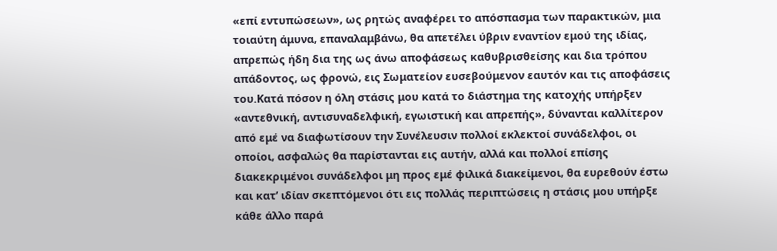«επί εντυπώσεων», ως ρητώς αναφέρει το απόσπασμα των παρακτικών, μια τοιαύτη άμυνα, επαναλαμβάνω, θα απετέλει ύβριν εναντίον εμού της ιδίας, απρεπώς ήδη δια της ως άνω αποφάσεως καθυβρισθείσης και δια τρόπου απάδοντος, ως φρονώ, εις Σωματείον ευσεβούμενον εαυτόν και τις αποφάσεις του.Κατά πόσον η όλη στάσις μου κατά το διάστημα της κατοχής υπήρξεν «αντεθνική, αντισυναδελφική, εγωιστική και απρεπής», δύνανται καλλίτερον από εμέ να διαφωτίσουν την Συνέλευσιν πολλοί εκλεκτοί συνάδελφοι, οι οποίοι, ασφαλώς θα παρίστανται εις αυτήν, αλλά και πολλοί επίσης διακεκριμένοι συνάδελφοι μη προς εμέ φιλικά διακείμενοι, θα ευρεθούν έστω και κατ’ ιδίαν σκεπτόμενοι ότι εις πολλάς περιπτώσεις η στάσις μου υπήρξε κάθε άλλο παρά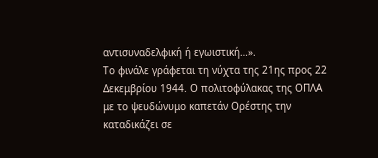αντισυναδελφική ή εγωιστική…».
Το φινάλε γράφεται τη νύχτα της 21ης προς 22 Δεκεμβρίου 1944. Ο πολιτοφύλακας της ΟΠΛΑ με το ψευδώνυμο καπετάν Ορέστης την καταδικάζει σε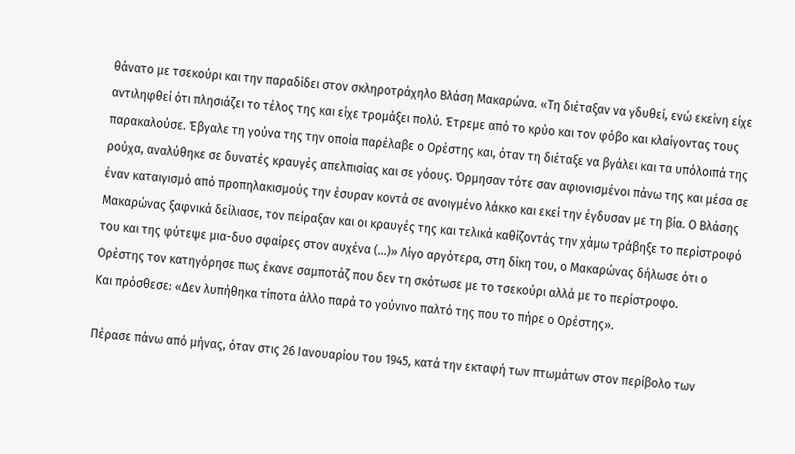θάνατο με τσεκούρι και την παραδίδει στον σκληροτράχηλο Βλάση Μακαρώνα. «Τη διέταξαν να γδυθεί, ενώ εκείνη είχε αντιληφθεί ότι πλησιάζει το τέλος της και είχε τρομάξει πολύ. Έτρεμε από το κρύο και τον φόβο και κλαίγοντας τους παρακαλούσε. Έβγαλε τη γούνα της την οποία παρέλαβε ο Ορέστης και, όταν τη διέταξε να βγάλει και τα υπόλοιπά της ρούχα, αναλύθηκε σε δυνατές κραυγές απελπισίας και σε γόους. Όρμησαν τότε σαν αφιονισμένοι πάνω της και μέσα σε έναν καταιγισμό από προπηλακισμούς την έσυραν κοντά σε ανοιγμένο λάκκο και εκεί την έγδυσαν με τη βία. Ο Βλάσης Μακαρώνας ξαφνικά δείλιασε, τον πείραξαν και οι κραυγές της και τελικά καθίζοντάς την χάμω τράβηξε το περίστροφό του και της φύτεψε μια-δυο σφαίρες στον αυχένα (...)» Λίγο αργότερα, στη δίκη του, ο Μακαρώνας δήλωσε ότι ο Ορέστης τον κατηγόρησε πως έκανε σαμποτάζ που δεν τη σκότωσε με το τσεκούρι αλλά με το περίστροφο.
Και πρόσθεσε: «Δεν λυπήθηκα τίποτα άλλο παρά το γούνινο παλτό της που το πήρε ο Ορέστης».

Πέρασε πάνω από μήνας, όταν στις 26 Ιανουαρίου του 1945, κατά την εκταφή των πτωμάτων στον περίβολο των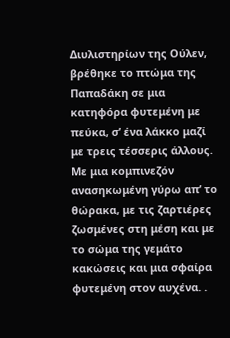Διυλιστηρίων της Ούλεν, βρέθηκε το πτώμα της Παπαδάκη σε μια κατηφόρα φυτεμένη με πεύκα, σ’ ένα λάκκο μαζί με τρεις τέσσερις άλλους. Με μια κομπινεζόν ανασηκωμένη γύρω απ’ το θώρακα, με τις ζαρτιέρες ζωσμένες στη μέση και με το σώμα της γεμάτο κακώσεις και μια σφαίρα φυτεμένη στον αυχένα. .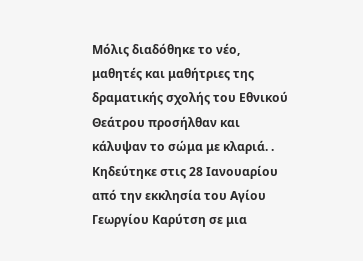Μόλις διαδόθηκε το νέο, μαθητές και μαθήτριες της δραματικής σχολής του Εθνικού Θεάτρου προσήλθαν και κάλυψαν το σώμα με κλαριά. . Κηδεύτηκε στις 28 Ιανουαρίου από την εκκλησία του Αγίου Γεωργίου Καρύτση σε μια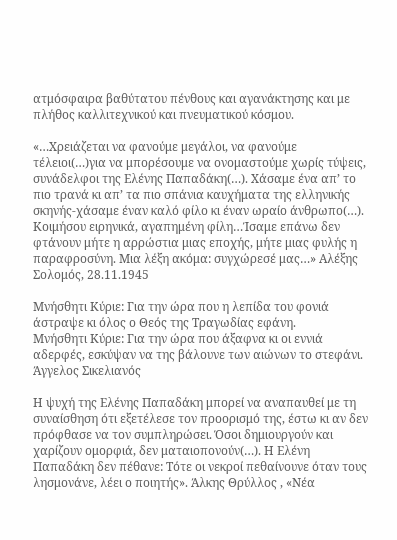ατμόσφαιρα βαθύτατου πένθους και αγανάκτησης και με πλήθος καλλιτεχνικού και πνευματικού κόσμου.

«…Χρειάζεται να φανούμε μεγάλοι, να φανούμε τέλειοι(…)για να μπορέσουμε να ονομαστούμε χωρίς τύψεις, συνάδελφοι της Ελένης Παπαδάκη(…). Χάσαμε ένα απ’ το πιο τρανά κι απ’ τα πιο σπάνια καυχήματα της ελληνικής σκηνής-χάσαμε έναν καλό φίλο κι έναν ωραίο άνθρωπο(…). Κοιμήσου ειρηνικά, αγαπημένη φίλη…Ίσαμε επάνω δεν φτάνουν μήτε η αρρώστια μιας εποχής, μήτε μιας φυλής η παραφροσύνη. Μια λέξη ακόμα: συγχώρεσέ μας…» Αλέξης Σολομός, 28.11.1945

Μνήσθητι Κύριε: Για την ώρα που η λεπίδα του φονιά άστραψε κι όλος ο Θεός της Τραγωδίας εφάνη.
Μνήσθητι Κύριε: Για την ώρα που άξαφνα κι οι εννιά αδερφές, εσκύψαν να της βάλουνε των αιώνων το στεφάνι.
Άγγελος Σικελιανός

Η ψυχή της Ελένης Παπαδάκη μπορεί να αναπαυθεί με τη συναίσθηση ότι εξετέλεσε τον προορισμό της, έστω κι αν δεν πρόφθασε να τον συμπληρώσει. Όσοι δημιουργούν και χαρίζουν ομορφιά, δεν ματαιοπονούν(…). Η Ελένη Παπαδάκη δεν πέθανε: Τότε οι νεκροί πεθαίνουνε όταν τους λησμονάνε, λέει ο ποιητής». Άλκης Θρύλλος , «Νέα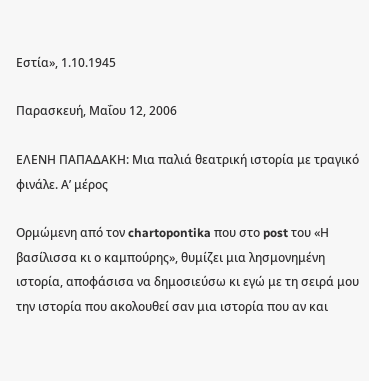Εστία», 1.10.1945

Παρασκευή, Μαΐου 12, 2006

ΕΛΕΝΗ ΠΑΠΑΔΑΚΗ: Μια παλιά θεατρική ιστορία με τραγικό φινάλε. Α’ μέρος

Ορμώμενη από τον chartopontika που στο post του «Η βασίλισσα κι ο καμπούρης», θυμίζει μια λησμονημένη ιστορία, αποφάσισα να δημοσιεύσω κι εγώ με τη σειρά μου την ιστορία που ακολουθεί σαν μια ιστορία που αν και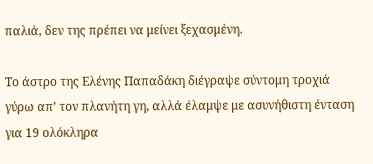παλιά, δεν της πρέπει να μείνει ξεχασμένη.

Το άστρο της Ελένης Παπαδάκη διέγραψε σύντομη τροχιά γύρω απ’ τον πλανήτη γη, αλλά έλαμψε με ασυνήθιστη ένταση για 19 ολόκληρα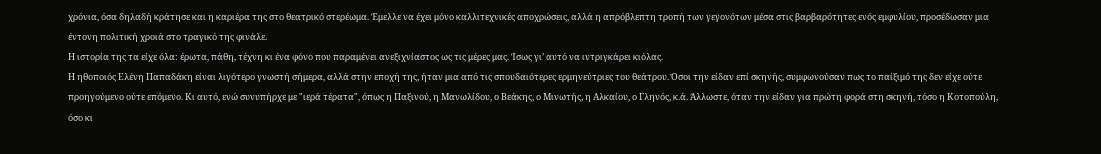χρόνια, όσα δηλαδή κράτησε και η καριέρα της στο θεατρικό στερέωμα. Έμελλε να έχει μόνο καλλιτεχνικές αποχρώσεις, αλλά η απρόβλεπτη τροπή των γεγονότων μέσα στις βαρβαρότητες ενός εμφυλίου, προσέδωσαν μια έντονη πολιτική χροιά στο τραγικό της φινάλε.
Η ιστορία της τα είχε όλα: έρωτα, πάθη, τέχνη κι ένα φόνο που παραμένει ανεξιχνίαστος ως τις μέρες μας. Ίσως γι’ αυτό να ιντριγκάρει κιόλας.
Η ηθοποιός Ελένη Παπαδάκη είναι λιγότερο γνωστή σήμερα, αλλά στην εποχή της, ήταν μια από τις σπουδαιότερες ερμηνεύτριες του θεάτρου. Όσοι την είδαν επί σκηνής, συμφωνούσαν πως το παίξιμό της δεν είχε ούτε προηγούμενο ούτε επόμενο. Κι αυτό, ενώ συνυπήρχε με "ιερά τέρατα", όπως η Παξινού, η Μανωλίδου, ο Βεάκης, ο Μινωτής, η Αλκαίου, ο Γληνός, κ.ά. Άλλωστε, όταν την είδαν για πρώτη φορά στη σκηνή, τόσο η Κοτοπούλη, όσο κι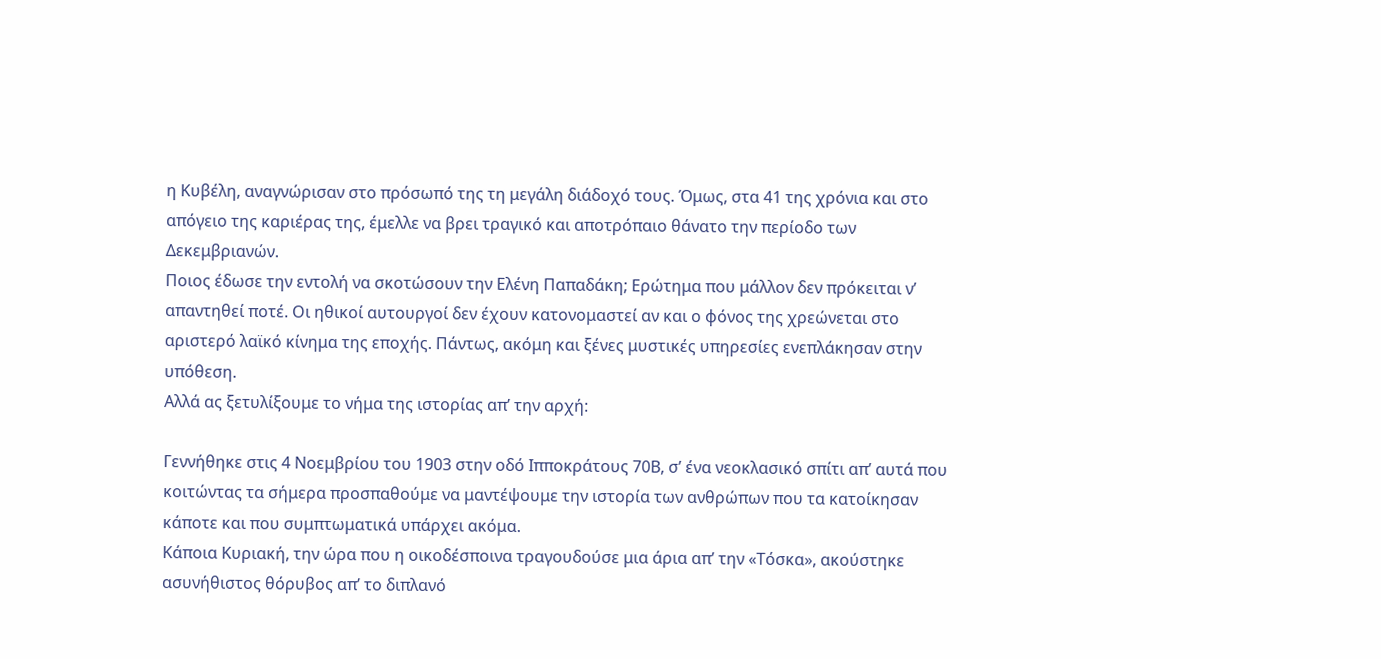η Κυβέλη, αναγνώρισαν στο πρόσωπό της τη μεγάλη διάδοχό τους. Όμως, στα 41 της χρόνια και στο απόγειο της καριέρας της, έμελλε να βρει τραγικό και αποτρόπαιο θάνατο την περίοδο των Δεκεμβριανών.
Ποιος έδωσε την εντολή να σκοτώσουν την Ελένη Παπαδάκη; Ερώτημα που μάλλον δεν πρόκειται ν’ απαντηθεί ποτέ. Οι ηθικοί αυτουργοί δεν έχουν κατονομαστεί αν και ο φόνος της χρεώνεται στο αριστερό λαϊκό κίνημα της εποχής. Πάντως, ακόμη και ξένες μυστικές υπηρεσίες ενεπλάκησαν στην υπόθεση.
Αλλά ας ξετυλίξουμε το νήμα της ιστορίας απ’ την αρχή:

Γεννήθηκε στις 4 Νοεμβρίου του 1903 στην οδό Ιπποκράτους 70Β, σ’ ένα νεοκλασικό σπίτι απ’ αυτά που κοιτώντας τα σήμερα προσπαθούμε να μαντέψουμε την ιστορία των ανθρώπων που τα κατοίκησαν κάποτε και που συμπτωματικά υπάρχει ακόμα.
Κάποια Κυριακή, την ώρα που η οικοδέσποινα τραγουδούσε μια άρια απ’ την «Τόσκα», ακούστηκε ασυνήθιστος θόρυβος απ’ το διπλανό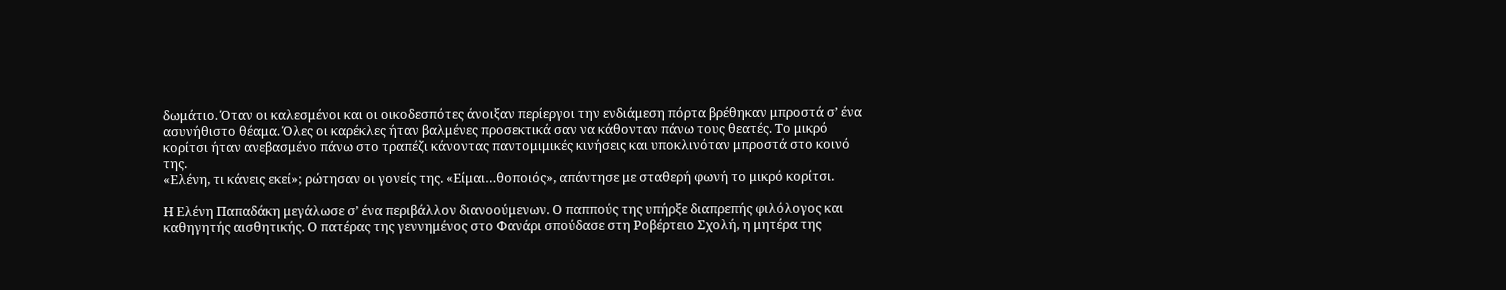δωμάτιο. Όταν οι καλεσμένοι και οι οικοδεσπότες άνοιξαν περίεργοι την ενδιάμεση πόρτα βρέθηκαν μπροστά σ’ ένα ασυνήθιστο θέαμα. Όλες οι καρέκλες ήταν βαλμένες προσεκτικά σαν να κάθονταν πάνω τους θεατές. Το μικρό κορίτσι ήταν ανεβασμένο πάνω στο τραπέζι κάνοντας παντομιμικές κινήσεις και υποκλινόταν μπροστά στο κοινό της.
«Ελένη, τι κάνεις εκεί»; ρώτησαν οι γονείς της. «Είμαι…θοποιός», απάντησε με σταθερή φωνή το μικρό κορίτσι.

Η Ελένη Παπαδάκη μεγάλωσε σ’ ένα περιβάλλον διανοούμενων. Ο παππούς της υπήρξε διαπρεπής φιλόλογος και καθηγητής αισθητικής. Ο πατέρας της γεννημένος στο Φανάρι σπούδασε στη Ροβέρτειο Σχολή, η μητέρα της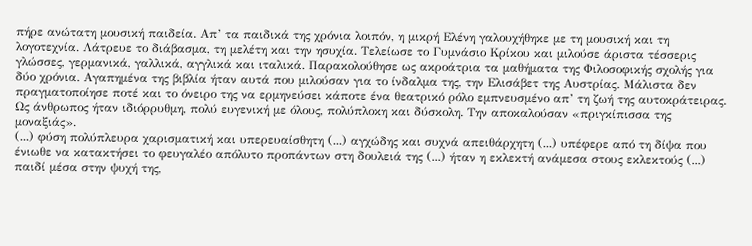πήρε ανώτατη μουσική παιδεία. Απ’ τα παιδικά της χρόνια λοιπόν, η μικρή Ελένη γαλουχήθηκε με τη μουσική και τη λογοτεχνία. Λάτρευε το διάβασμα, τη μελέτη και την ησυχία. Τελείωσε το Γυμνάσιο Κρίκου και μιλούσε άριστα τέσσερις γλώσσες, γερμανικά, γαλλικά, αγγλικά και ιταλικά. Παρακολούθησε ως ακροάτρια τα μαθήματα της Φιλοσοφικής σχολής για δύο χρόνια. Αγαπημένα της βιβλία ήταν αυτά που μιλούσαν για το ίνδαλμα της, την Ελισάβετ της Αυστρίας. Μάλιστα δεν πραγματοποίησε ποτέ και το όνειρο της να ερμηνεύσει κάποτε ένα θεατρικό ρόλο εμπνευσμένο απ’ τη ζωή της αυτοκράτειρας.
Ως άνθρωπος ήταν ιδιόρρυθμη, πολύ ευγενική με όλους, πολύπλοκη και δύσκολη. Την αποκαλούσαν «πριγκίπισσα της μοναξιάς».
(...) φύση πολύπλευρα χαρισματική και υπερευαίσθητη (...) αγχώδης και συχνά απειθάρχητη (...) υπέφερε από τη δίψα που ένιωθε να κατακτήσει το φευγαλέο απόλυτο προπάντων στη δουλειά της (...) ήταν η εκλεκτή ανάμεσα στους εκλεκτούς (...) παιδί μέσα στην ψυχή της,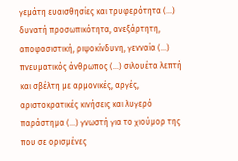γεμάτη ευαισθησίες και τρυφερότητα (...) δυνατή προσωπικότητα, ανεξάρτητη, αποφασιστική, ριψοκίνδυνη, γενναία (...) πνευματικός άνθρωπος (...) σιλουέτα λεπτή και σβέλτη με αρμονικές, αργές, αριστοκρατικές κινήσεις και λυγερό παράστημα (...) γνωστή για το χιούμορ της που σε ορισμένες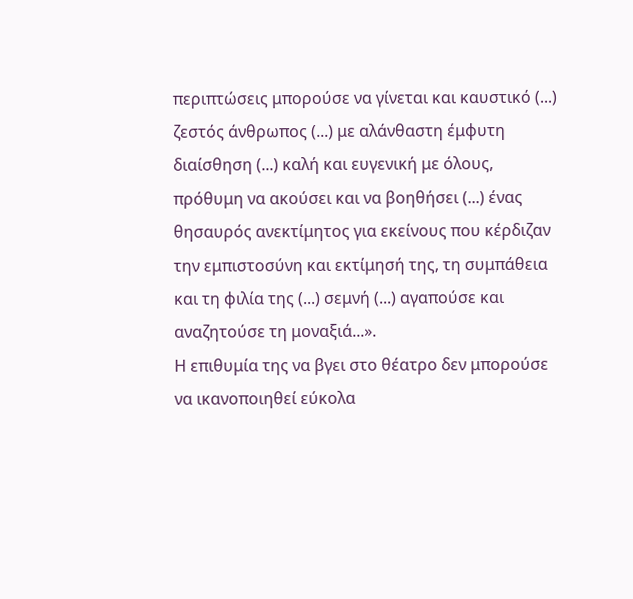περιπτώσεις μπορούσε να γίνεται και καυστικό (...) ζεστός άνθρωπος (...) με αλάνθαστη έμφυτη διαίσθηση (...) καλή και ευγενική με όλους, πρόθυμη να ακούσει και να βοηθήσει (...) ένας θησαυρός ανεκτίμητος για εκείνους που κέρδιζαν την εμπιστοσύνη και εκτίμησή της, τη συμπάθεια και τη φιλία της (...) σεμνή (...) αγαπούσε και αναζητούσε τη μοναξιά...».
Η επιθυμία της να βγει στο θέατρο δεν μπορούσε να ικανοποιηθεί εύκολα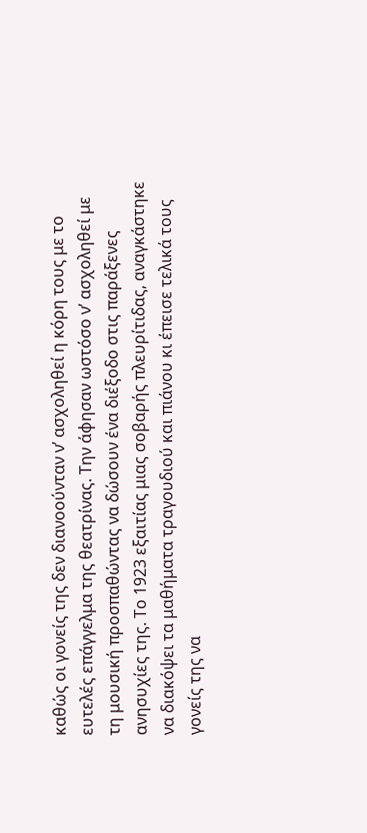καθώς οι γονείς της δεν διανοούνταν ν’ ασχοληθεί η κόρη τους με το ευτελές επάγγελμα της θεατρίνας. Την άφησαν ωστόσο ν’ ασχοληθεί με τη μουσική προσπαθώντας να δώσουν ένα διέξοδο στις παράξενες ανησυχίες της. Το 1923 εξαιτίας μιας σοβαρής πλευρίτιδας, αναγκάστηκε να διακόψει τα μαθήματα τραγουδιού και πιάνου κι έπεισε τελικά τους γονείς της να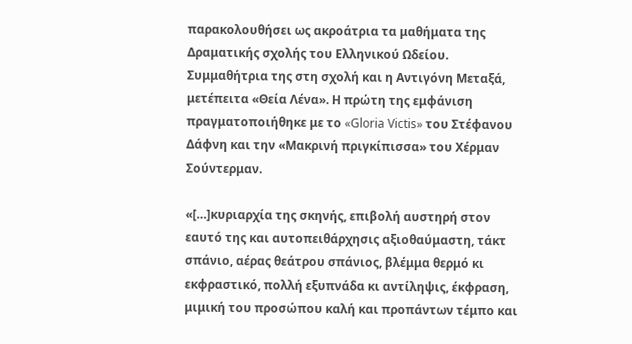παρακολουθήσει ως ακροάτρια τα μαθήματα της Δραματικής σχολής του Ελληνικού Ωδείου. Συμμαθήτρια της στη σχολή και η Αντιγόνη Μεταξά, μετέπειτα «Θεία Λένα». Η πρώτη της εμφάνιση πραγματοποιήθηκε με το «Gloria Victis» του Στέφανου Δάφνη και την «Μακρινή πριγκίπισσα» του Χέρμαν Σούντερμαν.

«[…]κυριαρχία της σκηνής, επιβολή αυστηρή στον εαυτό της και αυτοπειθάρχησις αξιοθαύμαστη, τάκτ σπάνιο, αέρας θεάτρου σπάνιος, βλέμμα θερμό κι εκφραστικό, πολλή εξυπνάδα κι αντίληψις, έκφραση, μιμική του προσώπου καλή και προπάντων τέμπο και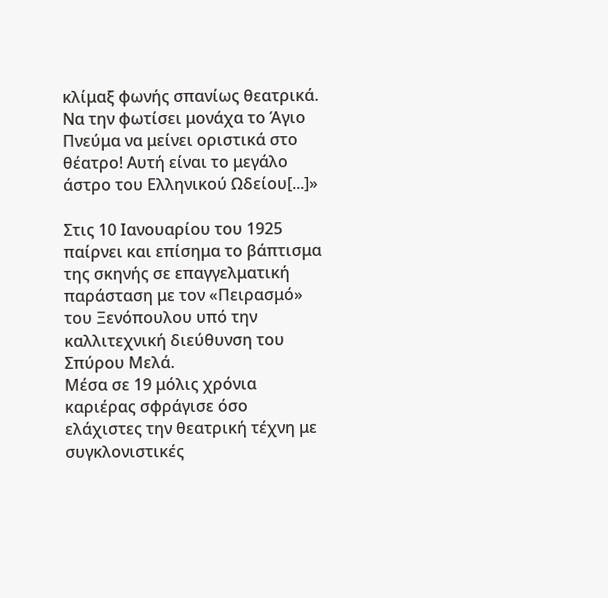κλίμαξ φωνής σπανίως θεατρικά. Να την φωτίσει μονάχα το Άγιο Πνεύμα να μείνει οριστικά στο θέατρο! Αυτή είναι το μεγάλο άστρο του Ελληνικού Ωδείου[...]»

Στις 10 Ιανουαρίου του 1925 παίρνει και επίσημα το βάπτισμα της σκηνής σε επαγγελματική παράσταση με τον «Πειρασμό» του Ξενόπουλου υπό την καλλιτεχνική διεύθυνση του Σπύρου Μελά.
Μέσα σε 19 μόλις χρόνια καριέρας σφράγισε όσο ελάχιστες την θεατρική τέχνη με συγκλονιστικές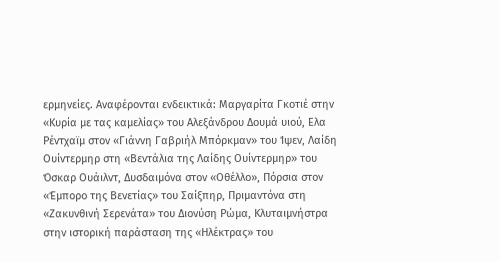ερμηνείες. Αναφέρονται ενδεικτικά: Μαργαρίτα Γκοτιέ στην «Κυρία με τας καμελίας» του Αλεξάνδρου Δουμά υιού, Ελα Ρέντχαϊμ στον «Γιάννη Γαβριήλ Μπόρκμαν» του Ίψεν, Λαίδη Ουίντερμηρ στη «Βεντάλια της Λαίδης Ουίντερμηρ» του Όσκαρ Ουάιλντ, Δυσδαιμόνα στον «Οθέλλο», Πόρσια στον «Έμπορο της Βενετίας» του Σαίξπηρ, Πριμαντόνα στη «Ζακυνθινή Σερενάτα» του Διονύση Ρώμα, Κλυταιμνήστρα στην ιστορική παράσταση της «Ηλέκτρας» του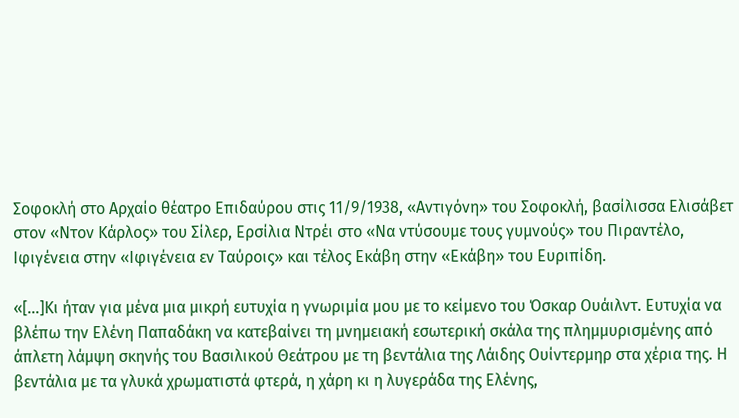Σοφοκλή στο Αρχαίο θέατρο Επιδαύρου στις 11/9/1938, «Αντιγόνη» του Σοφοκλή, βασίλισσα Ελισάβετ στον «Ντον Κάρλος» του Σίλερ, Ερσίλια Ντρέι στο «Να ντύσουμε τους γυμνούς» του Πιραντέλο, Ιφιγένεια στην «Ιφιγένεια εν Ταύροις» και τέλος Εκάβη στην «Εκάβη» του Ευριπίδη.

«[…]Κι ήταν για μένα μια μικρή ευτυχία η γνωριμία μου με το κείμενο του Όσκαρ Ουάιλντ. Ευτυχία να βλέπω την Ελένη Παπαδάκη να κατεβαίνει τη μνημειακή εσωτερική σκάλα της πλημμυρισμένης από άπλετη λάμψη σκηνής του Βασιλικού Θεάτρου με τη βεντάλια της Λάιδης Ουίντερμηρ στα χέρια της. Η βεντάλια με τα γλυκά χρωματιστά φτερά, η χάρη κι η λυγεράδα της Ελένης,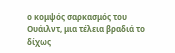ο κομψός σαρκασμός του Ουάιλντ, μια τέλεια βραδιά το δίχως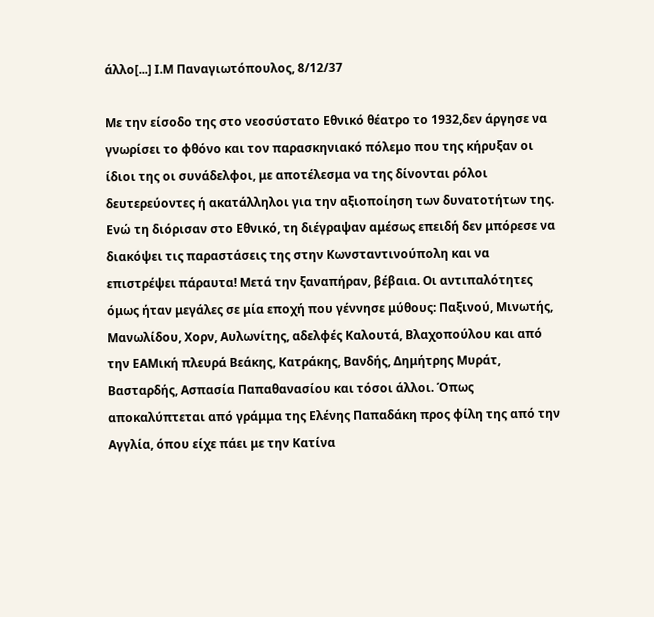άλλο[...] Ι.Μ Παναγιωτόπουλος, 8/12/37

Με την είσοδο της στο νεοσύστατο Εθνικό θέατρο το 1932,δεν άργησε να γνωρίσει το φθόνο και τον παρασκηνιακό πόλεμο που της κήρυξαν οι ίδιοι της οι συνάδελφοι, με αποτέλεσμα να της δίνονται ρόλοι δευτερεύοντες ή ακατάλληλοι για την αξιοποίηση των δυνατοτήτων της.
Ενώ τη διόρισαν στο Εθνικό, τη διέγραψαν αμέσως επειδή δεν μπόρεσε να διακόψει τις παραστάσεις της στην Κωνσταντινούπολη και να επιστρέψει πάραυτα! Μετά την ξαναπήραν, βέβαια. Οι αντιπαλότητες όμως ήταν μεγάλες σε μία εποχή που γέννησε μύθους: Παξινού, Μινωτής, Μανωλίδου, Χορν, Αυλωνίτης, αδελφές Καλουτά, Βλαχοπούλου και από την ΕΑΜική πλευρά Βεάκης, Κατράκης, Βανδής, Δημήτρης Μυράτ, Βασταρδής, Ασπασία Παπαθανασίου και τόσοι άλλοι. Όπως αποκαλύπτεται από γράμμα της Ελένης Παπαδάκη προς φίλη της από την Αγγλία, όπου είχε πάει με την Κατίνα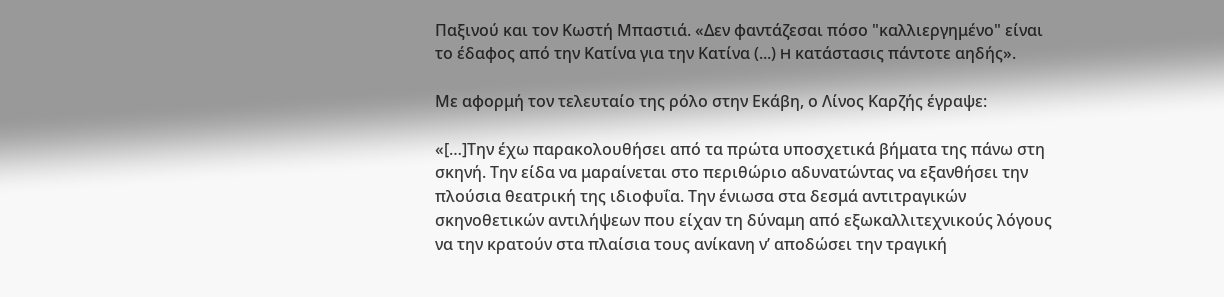Παξινού και τον Κωστή Μπαστιά. «Δεν φαντάζεσαι πόσο "καλλιεργημένο" είναι το έδαφος από την Κατίνα για την Κατίνα (...) H κατάστασις πάντοτε αηδής».

Με αφορμή τον τελευταίο της ρόλο στην Εκάβη, ο Λίνος Καρζής έγραψε:

«[…]Την έχω παρακολουθήσει από τα πρώτα υποσχετικά βήματα της πάνω στη σκηνή. Την είδα να μαραίνεται στο περιθώριο αδυνατώντας να εξανθήσει την πλούσια θεατρική της ιδιοφυΐα. Την ένιωσα στα δεσμά αντιτραγικών σκηνοθετικών αντιλήψεων που είχαν τη δύναμη από εξωκαλλιτεχνικούς λόγους να την κρατούν στα πλαίσια τους ανίκανη ν’ αποδώσει την τραγική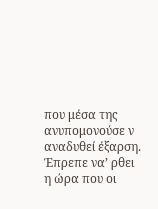που μέσα της ανυπομονούσε ν αναδυθεί έξαρση. Έπρεπε να’ ρθει η ώρα που οι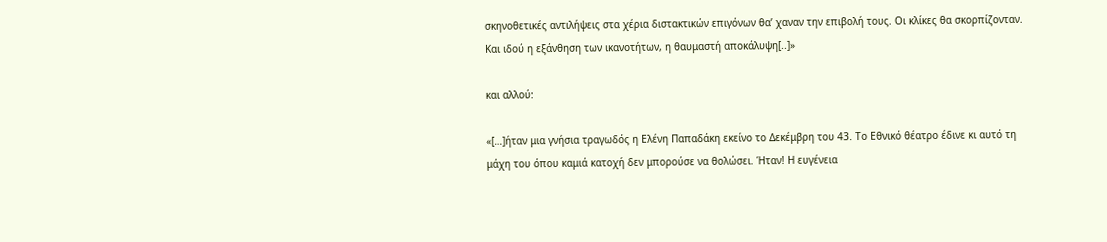σκηνοθετικές αντιλήψεις στα χέρια διστακτικών επιγόνων θα’ χαναν την επιβολή τους. Οι κλίκες θα σκορπίζονταν. Και ιδού η εξάνθηση των ικανοτήτων, η θαυμαστή αποκάλυψη[..]»

και αλλού:

«[…]ήταν μια γνήσια τραγωδός η Ελένη Παπαδάκη εκείνο το Δεκέμβρη του 43. Το Εθνικό θέατρο έδινε κι αυτό τη μάχη του όπου καμιά κατοχή δεν μπορούσε να θολώσει. Ήταν! Η ευγένεια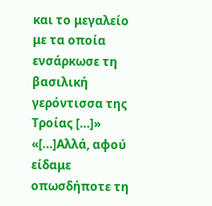και το μεγαλείο με τα οποία ενσάρκωσε τη βασιλική γερόντισσα της Τροίας […]»
«[…]Αλλά, αφού είδαμε οπωσδήποτε τη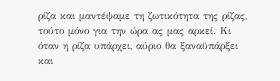ρίζα και μαντέψαμε τη ζωτικότητα της ρίζας, τούτο μόνο για την ώρα ας μας αρκεί. Κι όταν η ρίζα υπάρχει, αύριο θα ξαναϋπάρξει και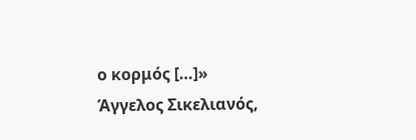ο κορμός […]» Άγγελος Σικελιανός,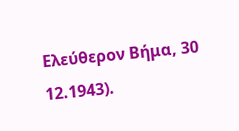Ελεύθερον Βήμα, 30 12.1943).